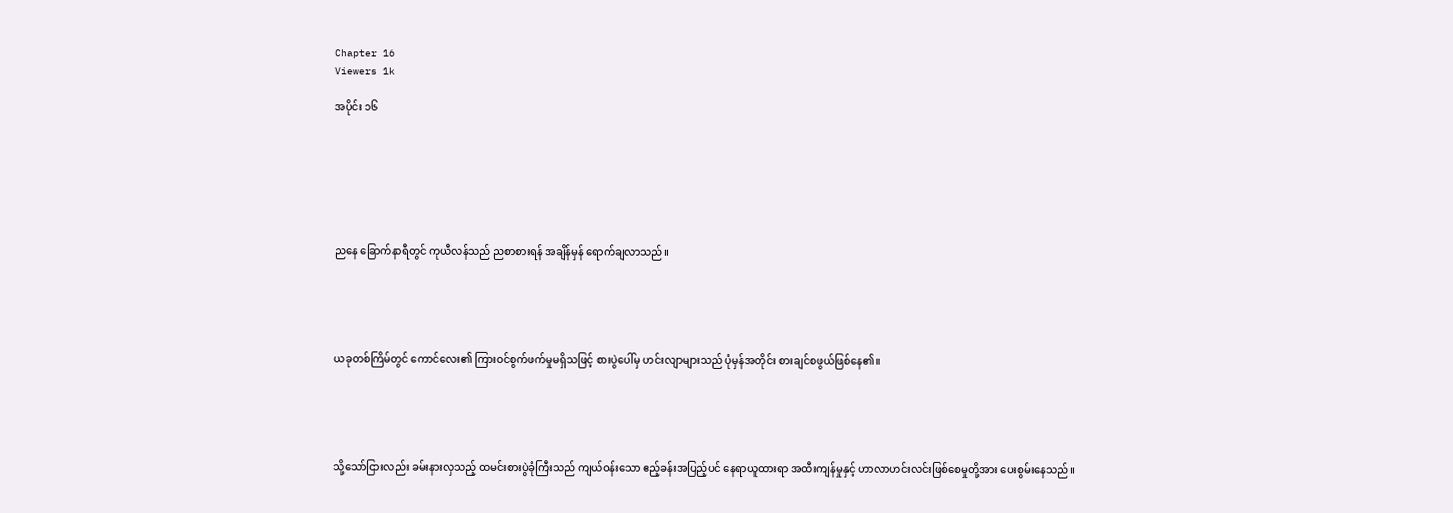Chapter 16
Viewers 1k

အပိုင်း ၁၆







ညနေ ခြောက်နာရီတွင် ကုယီလန်သည် ညစာစားရန် အချိန်မှန် ရောက်ချလာသည်။





ယခုတစ်ကြိမ်တွင် ကောင်လေး၏ ကြားဝင်စွက်ဖက်မှုမရှိသဖြင့် စားပွဲပေါ်မှ ဟင်းလျာများသည် ပုံမှန်အတိုင်း စားချင်စဖွယ်ဖြစ်နေ၏။





သို့သော်ငြားလည်း ခမ်းနားလှသည့် ထမင်းစားပွဲခုံကြီးသည် ကျယ်ဝန်းသော ဧည့်ခန်းအပြည့်ပင် နေရာယူထားရာ အထီးကျန်မှုနှင့် ဟာလာဟင်းလင်းဖြစ်စေမှုတို့အား ပေးစွမ်းနေသည်။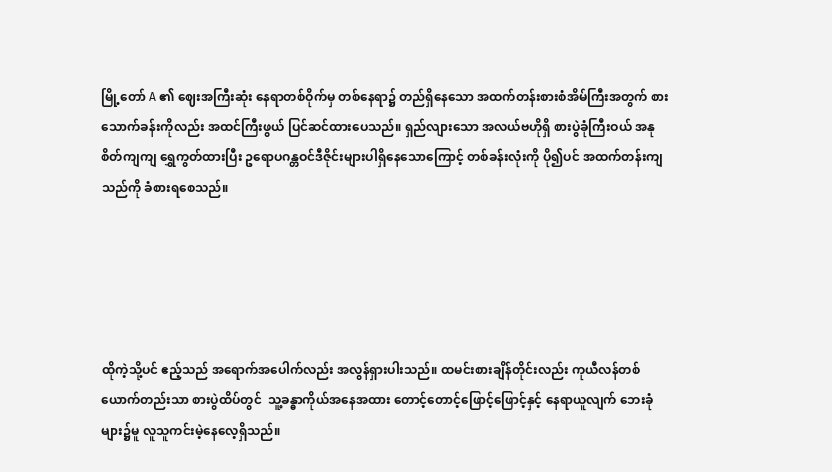မြို့တော် A ၏ ဈေးအကြီးဆုံး နေရာတစ်ဝိုက်မှ တစ်နေရာ၌ တည်ရှိနေသော အထက်တန်းစားစံအိမ်ကြီးအတွက် စားသောက်ခန်းကိုလည်း အထင်ကြီးဖွယ် ပြင်ဆင်ထားပေသည်။ ရှည်လျားသော အလယ်ဗဟိုရှိ စားပွဲခုံကြီးဝယ် အနုစိတ်ကျကျ ရွှေကွတ်ထားပြီး ဥရောပဂန္တဝင်ဒီဇိုင်းများပါရှိနေသောကြောင့် တစ်ခန်းလုံးကို ပို၍ပင် အထက်တန်းကျသည်ကို ခံစားရစေသည်။





ထိုကဲ့သို့ပင် ဧည့်သည် အရောက်အပေါက်လည်း အလွန်ရှားပါးသည်။ ထမင်းစားချိန်တိုင်းလည်း ကုယီလန်တစ်ယောက်တည်းသာ စားပွဲထိပ်တွင်  သူ့ခန္ဓာကိုယ်အနေအထား တောင့်တောင့်ဖြောင့်ဖြောင့်နှင့် နေရာယူလျက် ဘေးခုံများ၌မူ လူသူကင်းမဲ့နေလေ့ရှိသည်။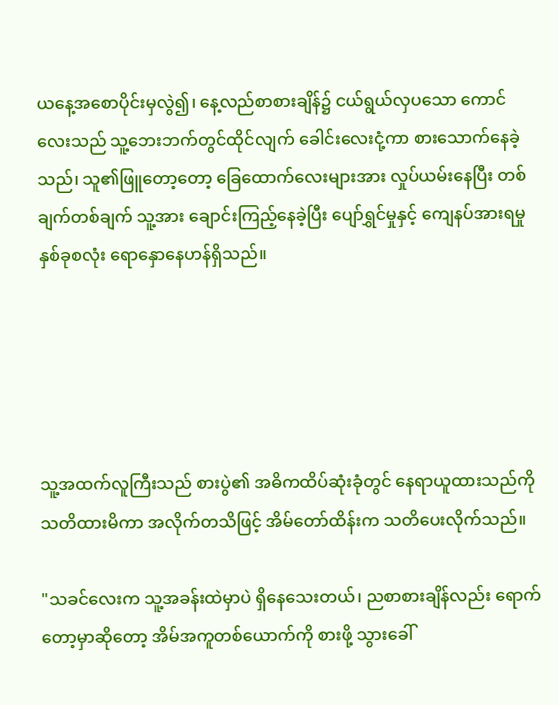ယနေ့အစောပိုင်းမှလွဲ၍၊ နေ့လည်စာစားချိန်၌ ငယ်ရွယ်လှပသော ကောင်လေးသည် သူ့ဘေးဘက်တွင်ထိုင်လျက် ခေါင်းလေးငုံ့ကာ စားသောက်နေခဲ့သည်၊ သူ၏ဖြူတော့တော့ ခြေထောက်လေးများအား လှုပ်ယမ်းနေပြီး တစ်ချက်တစ်ချက် သူ့အား ချောင်းကြည့်နေခဲ့ပြီး ပျော်ရွှင်မှုနှင့် ကျေနပ်အားရမှု နှစ်ခုစလုံး ရောနှောနေဟန်ရှိသည်။





သူ့အထက်လူကြီးသည် စားပွဲ၏ အဓိကထိပ်ဆုံးခုံတွင် နေရာယူထားသည်ကို သတိထားမိကာ အလိုက်တသိဖြင့် အိမ်တော်ထိန်းက သတိပေးလိုက်သည်။

"သခင်လေးက သူ့အခန်းထဲမှာပဲ ရှိနေသေးတယ်၊ ညစာစားချိန်လည်း ရောက်တော့မှာဆိုတော့ အိမ်အကူတစ်ယောက်ကို စားဖို့ သွားခေါ်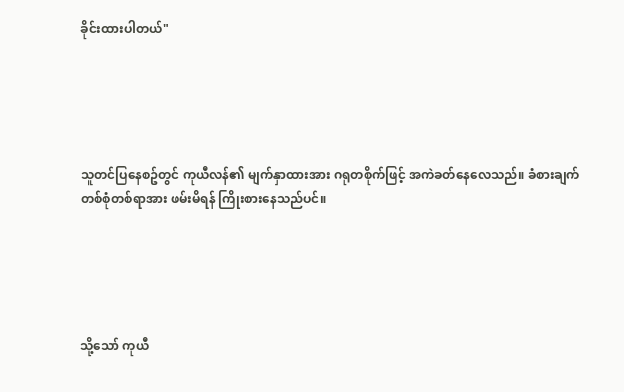ခိုင်းထားပါတယ်"





သူတင်ပြနေစဥ်တွင် ကုယီလန်၏ မျက်နှာထားအား ဂရုတစိုက်ဖြင့် အကဲခတ်နေလေသည်။ ခံစားချက်တစ်စုံတစ်ရာအား ဖမ်းမိရန် ကြိုးစားနေသည်ပင်။





သို့သော် ကုယီ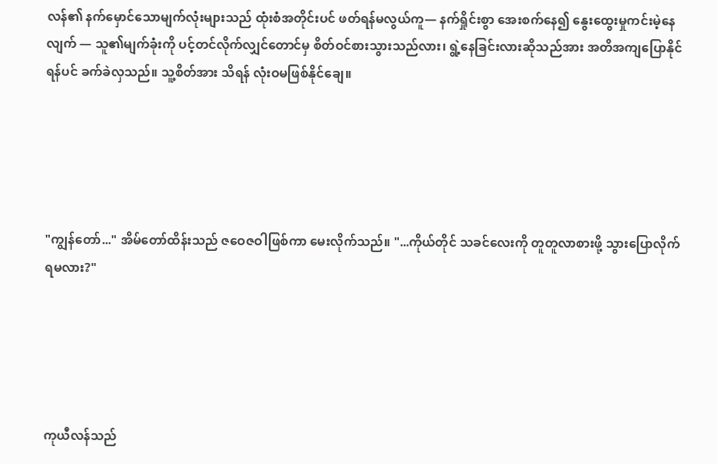လန်၏ နက်မှောင်သောမျက်လုံးများသည် ထုံးစံအတိုင်းပင် ဖတ်ရန်မလွယ်ကူ— နက်ရှိုင်းစွာ အေးစက်နေ၍ နွေးထွေးမှုကင်းမဲ့နေလျက် — သူ၏မျက်ခုံးကို ပင့်တင်လိုက်လျှင်တောင်မှ စိတ်ဝင်စားသွားသည်လား၊ ရွဲ့နေခြင်းလားဆိုသည်အား အတိအကျပြောနိုင်ရန်ပင် ခက်ခဲလှသည်။ သူ့စိတ်အား သိရန် လုံးဝမဖြစ်နိုင်ချေ။





"ကျွန်တော်..." အိမ်တော်ထိန်းသည် ဇဝေဇဝါဖြစ်ကာ မေးလိုက်သည်။ "...ကိုယ်တိုင် သခင်လေးကို တူတူလာစားဖို့ သွားပြောလိုက်ရမလား?"





ကုယီလန်သည်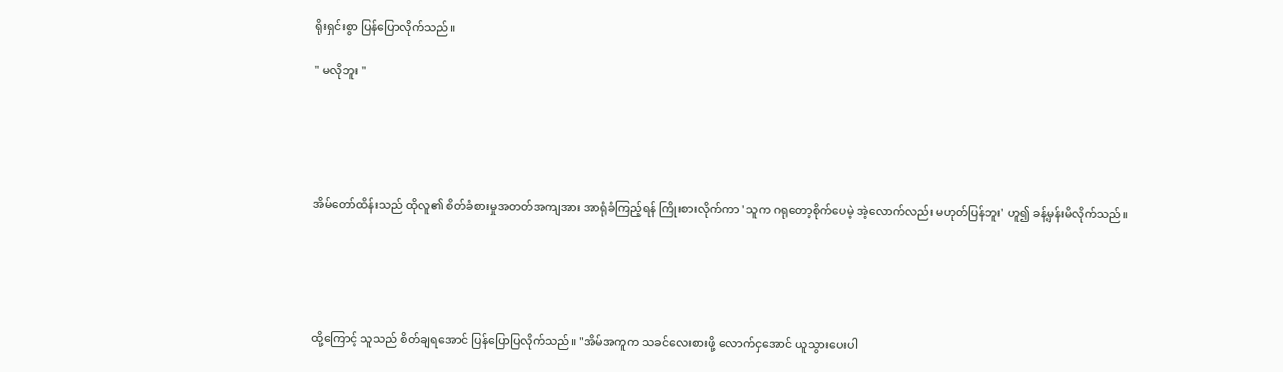ရိုးရှင်းစွာ ပြန်ပြောလိုက်သည်။

" မလိုဘူး "





အိမ်တော်ထိန်းသည် ထိုလူ၏ စိတ်ခံစားမှုအတတ်အကျအား အာရုံခံကြည့်ရန် ကြိုးစားလိုက်ကာ 'သူက ဂရုတော့စိုက်ပေမဲ့ အဲ့လောက်လည်း မဟုတ်ပြန်ဘူး' ဟူ၍ ခန့်မှန်းမိလိုက်သည်။





ထို့ကြောင့် သူသည် စိတ်ချရအောင် ပြန်ပြောပြလိုက်သည်။ "အိမ်အကူက သခင်လေးစားဖို့ လောက်ငှအောင် ယူသွားပေးပါ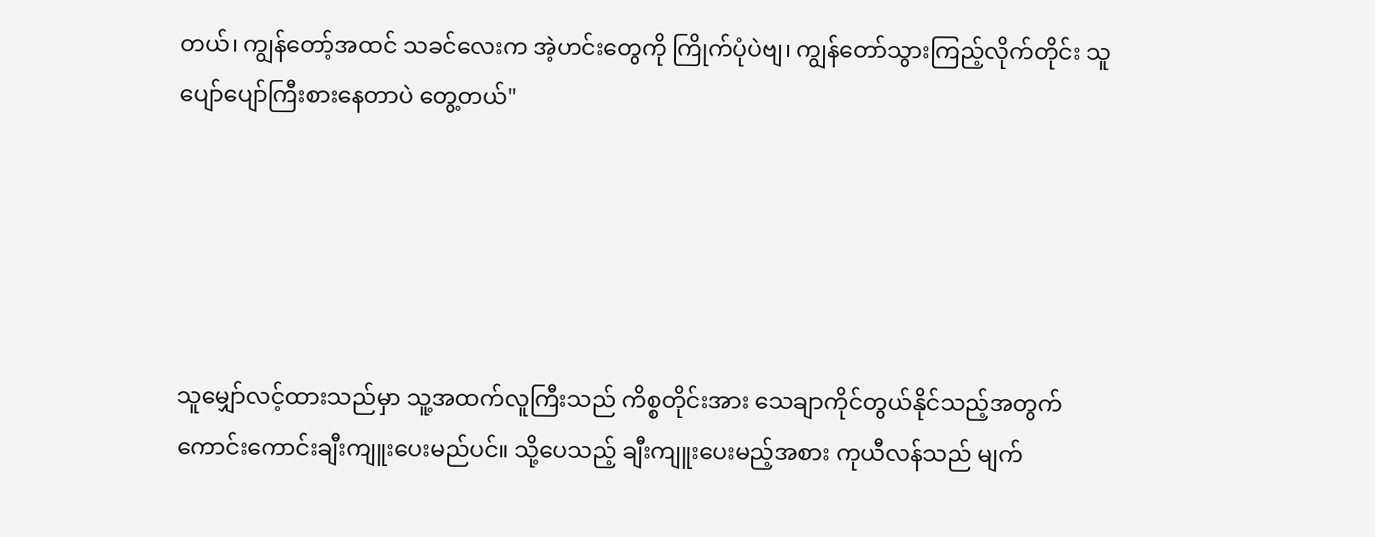တယ်၊ ကျွန်တော့်အထင် သခင်လေးက အဲ့ဟင်းတွေကို ကြိုက်ပုံပဲဗျ၊ ကျွန်တော်သွားကြည့်လိုက်တိုင်း သူပျော်ပျော်ကြီးစားနေတာပဲ တွေ့တယ်"





သူမျှော်လင့်ထားသည်မှာ သူ့အထက်လူကြီးသည် ကိစ္စတိုင်းအား သေချာကိုင်တွယ်နိုင်သည့်အတွက် ကောင်းကောင်းချီးကျူးပေးမည်ပင်။ သို့ပေသည့် ချီးကျူးပေးမည့်အစား ကုယီလန်သည် မျက်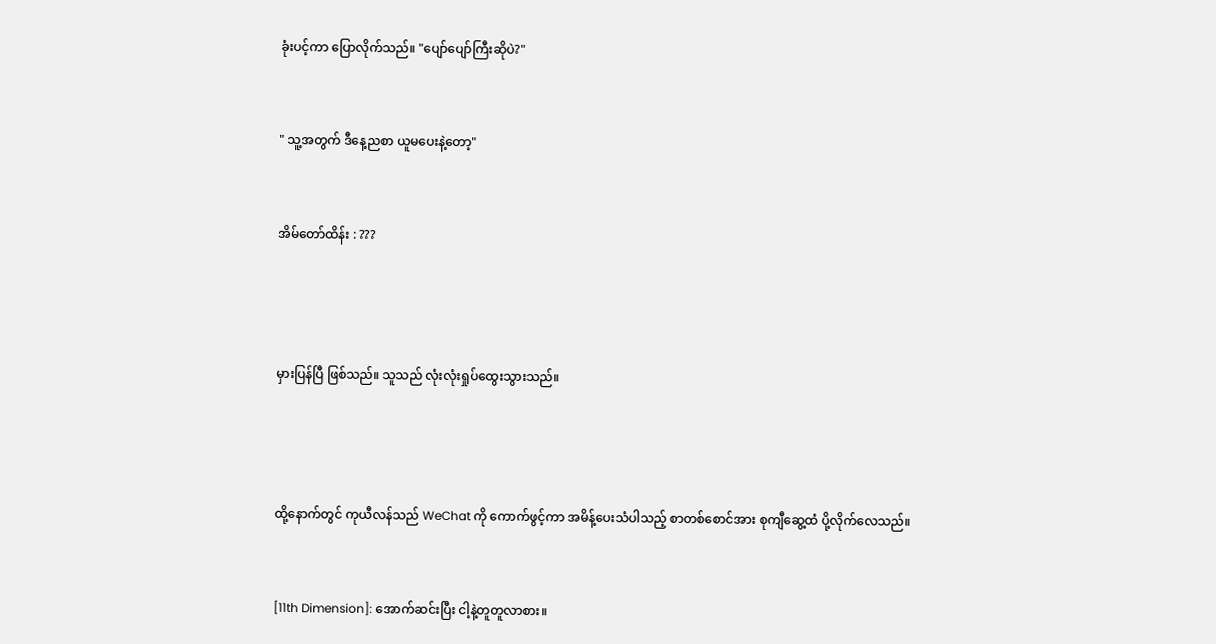ခုံးပင့်ကာ ပြောလိုက်သည်။ "ပျော်ပျော်ကြီးဆိုပဲ?"



" သူ့အတွက် ဒီနေ့ညစာ ယူမပေးနဲ့တော့"



အိမ်တော်ထိန်း : ???





မှားပြန်ပြီ ဖြစ်သည်။ သူသည် လုံးလုံးရှုပ်ထွေးသွားသည်။





ထို့နောက်တွင် ကုယီလန်သည် WeChat ကို ကောက်ဖွင့်ကာ အမိန့်ပေးသံပါသည့် စာတစ်စောင်အား စုကျီဆွေ့ထံ ပို့လိုက်လေသည်။



[11th Dimension]: အောက်ဆင်းပြီး ငါ့နဲ့တူတူလာစား။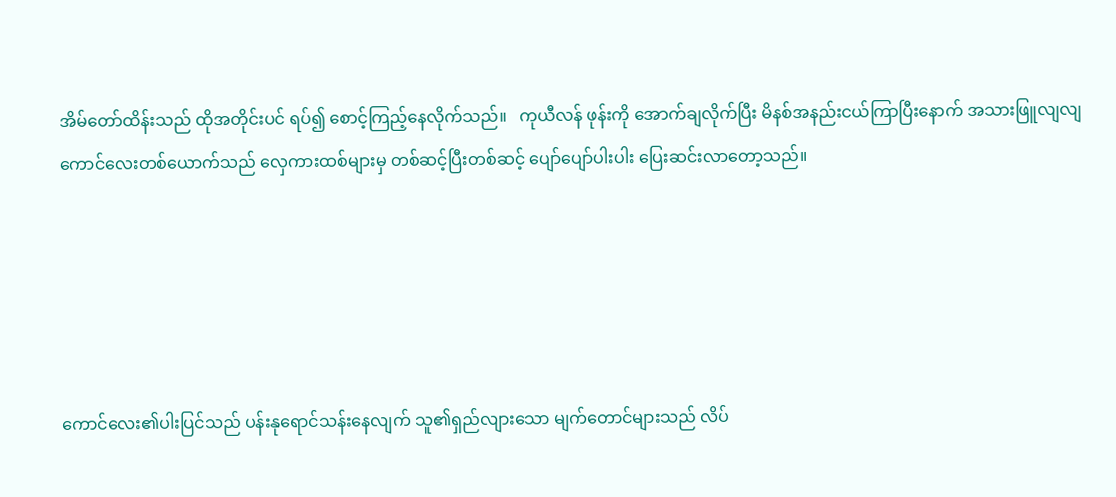အိမ်တော်ထိန်းသည် ထိုအတိုင်းပင် ရပ်၍ စောင့်ကြည့်နေလိုက်သည်။   ကုယီလန် ဖုန်းကို အောက်ချလိုက်ပြီး မိနစ်အနည်းငယ်ကြာပြီးနောက် အသားဖြူလျလျ ကောင်လေးတစ်ယောက်သည် လှေကားထစ်များမှ တစ်ဆင့်ပြီးတစ်ဆင့် ပျော်ပျော်ပါးပါး ပြေးဆင်းလာတော့သည်။





ကောင်လေး၏ပါးပြင်သည် ပန်းနုရောင်သန်းနေလျက် သူ၏ရှည်လျားသော မျက်တောင်များသည် လိပ်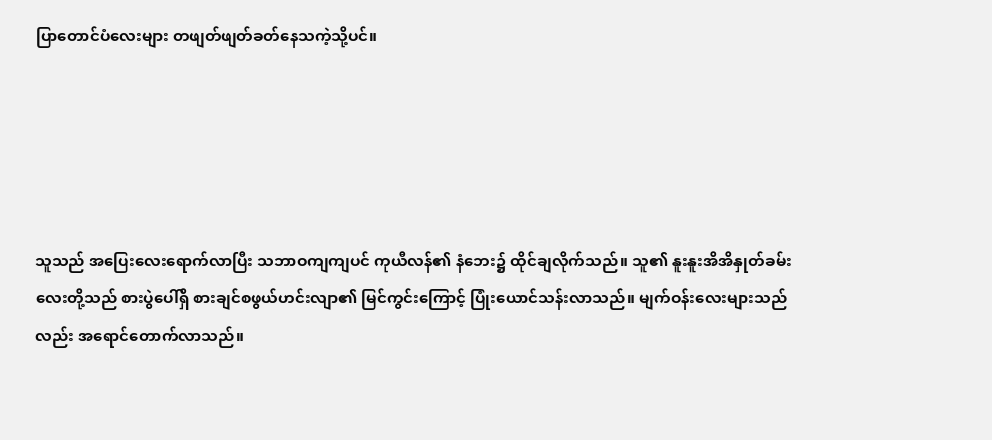ပြာတောင်ပံလေးများ တဖျတ်ဖျတ်ခတ်နေသကဲ့သို့ပင်။





သူသည် အပြေးလေးရောက်လာပြီး သဘာဝကျကျပင် ကုယီလန်၏ နံဘေး၌ ထိုင်ချလိုက်သည်။ သူ၏ နူးနူးအိအိနှုတ်ခမ်းလေးတို့သည် စားပွဲပေါ်ရှိ စားချင်စဖွယ်ဟင်းလျာ၏ မြင်ကွင်းကြောင့် ပြုံးယောင်သန်းလာသည်။ မျက်ဝန်းလေးများသည်လည်း အရောင်‌တောက်လာသည်။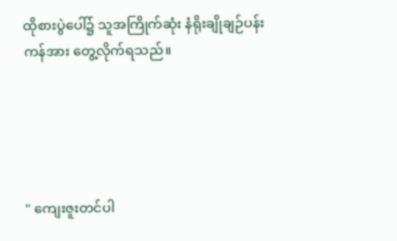ထိုစားပွဲပေါ်‌၌ သူအကြိုက်ဆုံး နံရိုးချိုချဉ်ပန်းကန်အား တွေ့လိုက်ရသည်။





" ကျေးဇူးတင်ပါ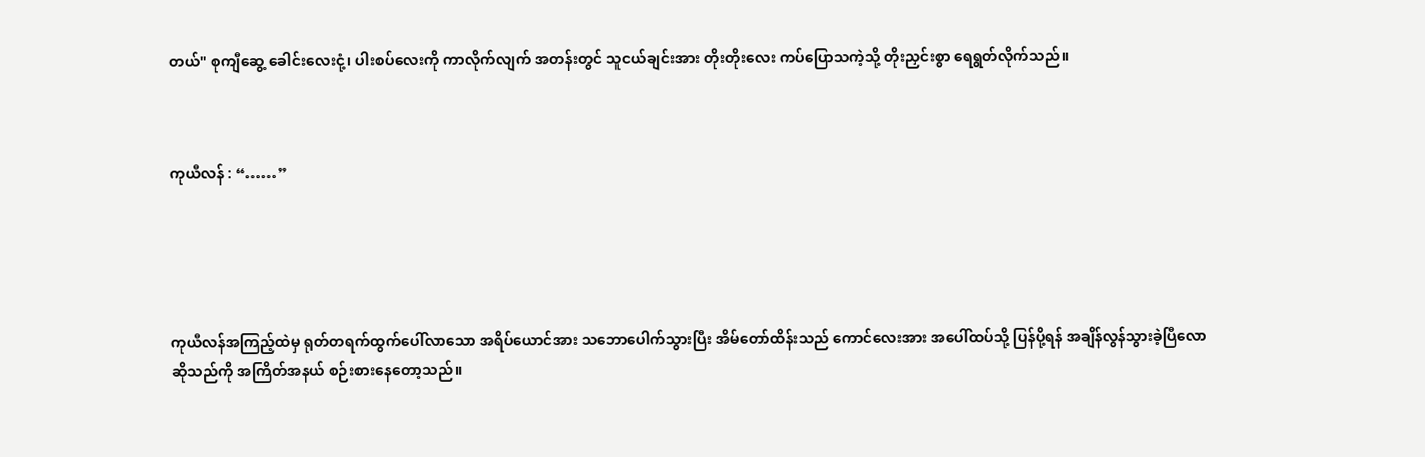တယ်" စုကျီ‌ဆွေ့ ခေါင်းလေးငုံ့၊ ပါးစပ်လေးကို ကာလိုက်လျက် အတန်းတွင် သူငယ်ချင်းအား တိုးတိုးလေး ကပ်ပြောသကဲ့သို့ တိုးညှင်းစွာ ရေရွတ်လိုက်သည်။



ကုယီလန် : “……”





ကုယီလန်အကြည့်ထဲမှ ရုတ်တရက်ထွက်ပေါ်လာသော အရိပ်ယောင်အား သဘောပေါက်သွားပြီး အိမ်တော်ထိန်းသည် ကောင်လေးအား အပေါ်ထပ်သို့ ပြန်ပို့ရန် အချိန်လွန်သွားခဲ့ပြီလောဆိုသည်ကို အကြိတ်အနယ် စဉ်းစားနေတော့သည်။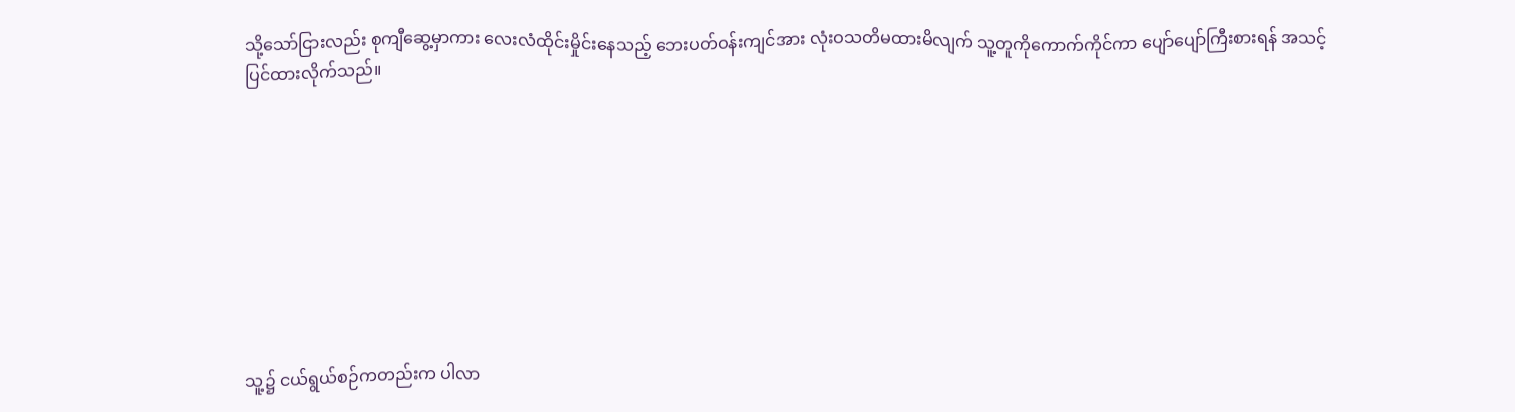သို့သော်ငြားလည်း စုကျီဆွေ့မှာကား လေးလံထိုင်းမှိုင်းနေသည့် ဘေးပတ်ဝန်းကျင်အား လုံးဝသတိမထားမိလျက် သူ့တူကိုကောက်ကိုင်ကာ ပျော်ပျော်ကြီးစားရန် အသင့်ပြင်ထားလိုက်သည်။









သူ့၌ ငယ်ရွယ်စဉ်ကတည်းက ပါလာ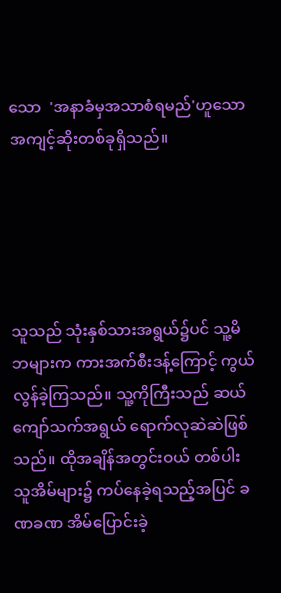သော  'အနာခံမှအသာစံရမည်'ဟူသော အကျင့်ဆိုးတစ်ခုရှိသည်။





သူသည် သုံးနှစ်သားအရွယ်‌၌ပင် သူ့မိဘများက ကားအက်စီးဒန့်ကြောင့် ကွယ်လွန်ခဲ့ကြသည်။ သူ့ကိုကြီးသည် ဆယ်ကျော်သက်အရွယ် ရောက်လုဆဲဆဲဖြစ်သည်။ ထိုအချိန်အတွင်းဝယ် တစ်ပါးသူအိမ်များ၌ ကပ်နေခဲ့ရသည့်အပြင် ခဏခဏ အိမ်ပြောင်းခဲ့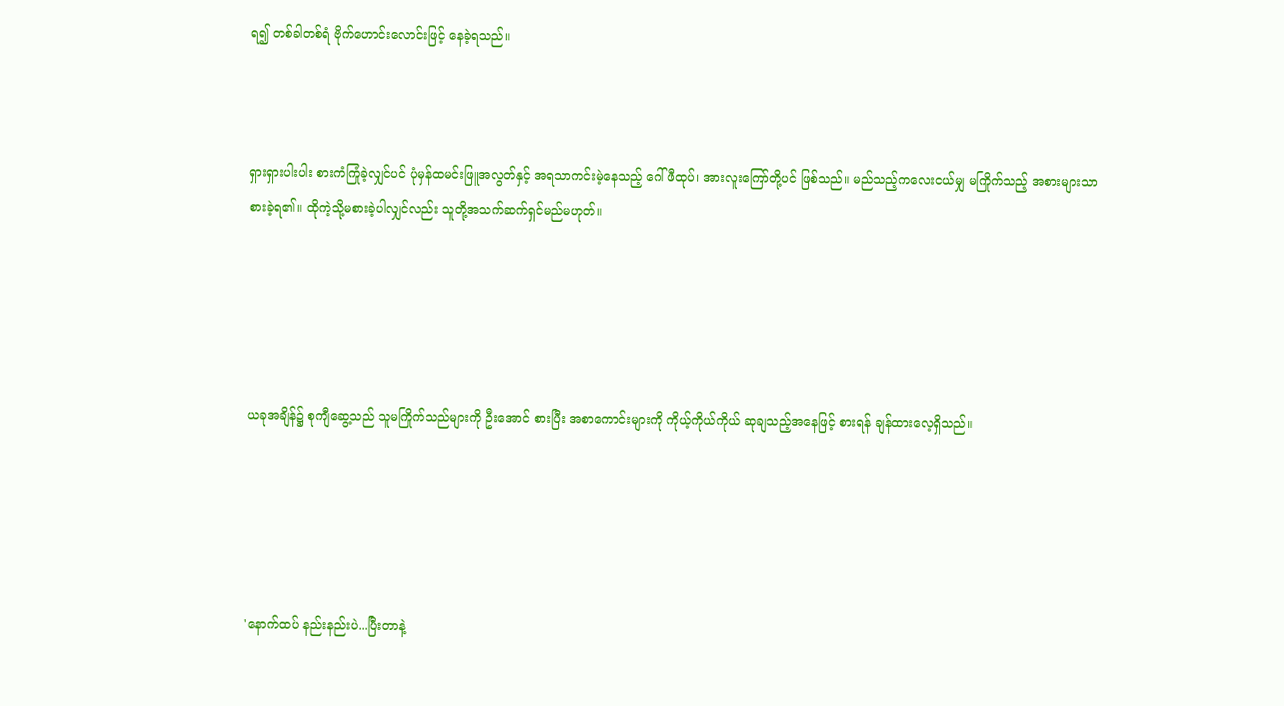ရ၍ တစ်ခါတစ်ရံ ဗိုက်ဟောင်းလောင်းဖြင့် နေခဲ့ရသည်။



ရှားရှားပါးပါး စားကံကြုံခဲ့လျှင်ပင် ပုံမှန်ထမင်းဖြူအလွတ်နှင့် အရသာကင်းမဲ့နေသည့် ဂေါ်ဖီထုပ်၊ အားလူးကြော်တို့ပင် ဖြစ်သည်။ မည်သည့်ကလေးငယ်မျှ မကြိုက်သည့် အစားများသာ စားခဲ့ရ၏။ ထိုကဲ့သို့မစားခဲ့ပါလျှင်လည်း သူတို့အသက်ဆက်ရှင်မည်မဟုတ်။





ယခုအချိန်၌ စုကျီဆွေ့သည် သူမကြိုက်သည်များကို ဦးအောင် စားပြီး အစာကောင်းများကို ကိုယ့်ကိုယ်ကိုယ် ဆုချသည့်အနေဖြင့် စားရန် ချန်ထားလေ့ရှိသည်။





'နောက်ထပ် နည်းနည်းပဲ...ပြီးတာနဲ့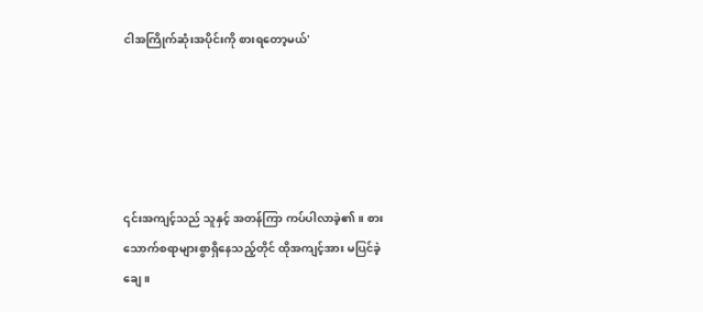ငါအကြိုက်ဆုံးအပိုင်းကို စားရတော့မယ်'





၎င်းအကျင့်သည် သူနှင့် အတန်ကြာ ကပ်ပါလာခဲ့၏။ စားသောက်စရာများစွာရှိနေသည့်တိုင် ထိုအကျင့်အား မပြင်ခဲ့ချေ။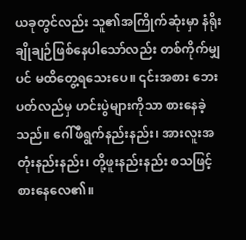ယခုတွင်လည်း သူ၏အကြိုက်ဆုံးမှာ နံရိုးချိုချဉ်ဖြစ်နေပါသော်လည်း တစ်ကိုက်မျှပင် မထိတွေ့ရသေးပေ။ ၎င်းအစား ဘေးပတ်လည်မှ ဟင်းပွဲများကိုသာ စားနေခဲ့သည်။ ဂေါ်ဖီရွက်နည်းနည်း၊ အားလူးအတုံးနည်းနည်း၊ တို့ဖူးနည်းနည်း စသဖြင့် စားနေလေ၏။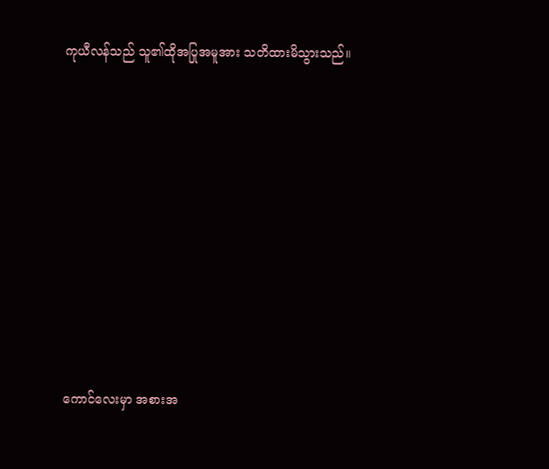ကုယီလန်သည် သူ၏ထိုအပြုအမူအား သတိထားမိသွားသည်။











ကောင်လေးမှာ အစားအ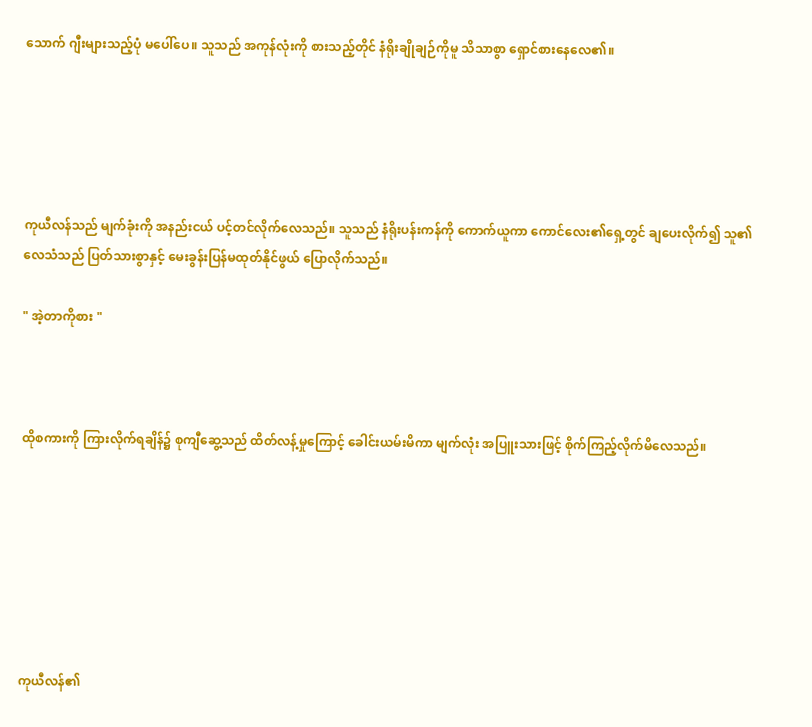သောက် ဂျီးများသည့်ပုံ မပေါ်ပေ။ သူသည် အကုန်လုံးကို စားသည့်တိုင် နံရိုးချိုချဉ်ကိုမူ သိသာစွာ ရှောင်စားနေလေ၏။





ကုယီလန်သည် မျက်ခုံးကို အနည်းငယ် ပင့်တင်လိုက်လေသည်။ သူသည် နံရိုးပန်းကန်ကို ကောက်ယူကာ ကောင်လေး၏ရှေ့တွင် ချပေးလိုက်၍ သူ၏လေသံသည် ပြတ်သားစွာနှင့် မေးခွန်းပြန်မထုတ်နိုင်ဖွယ် ပြောလိုက်သည်။

" အဲ့တာကိုစား "



ထိုစကားကို ကြားလိုက်ရချိန်၌ စုကျီ‌ဆွေ့သည် ထိတ်လန့်မှုကြောင့် ခေါင်းယမ်းမိကာ မျက်လုံး အပြူးသားဖြင့် စိုက်ကြည့်လိုက်မိလေသည်။







ကုယီလန်၏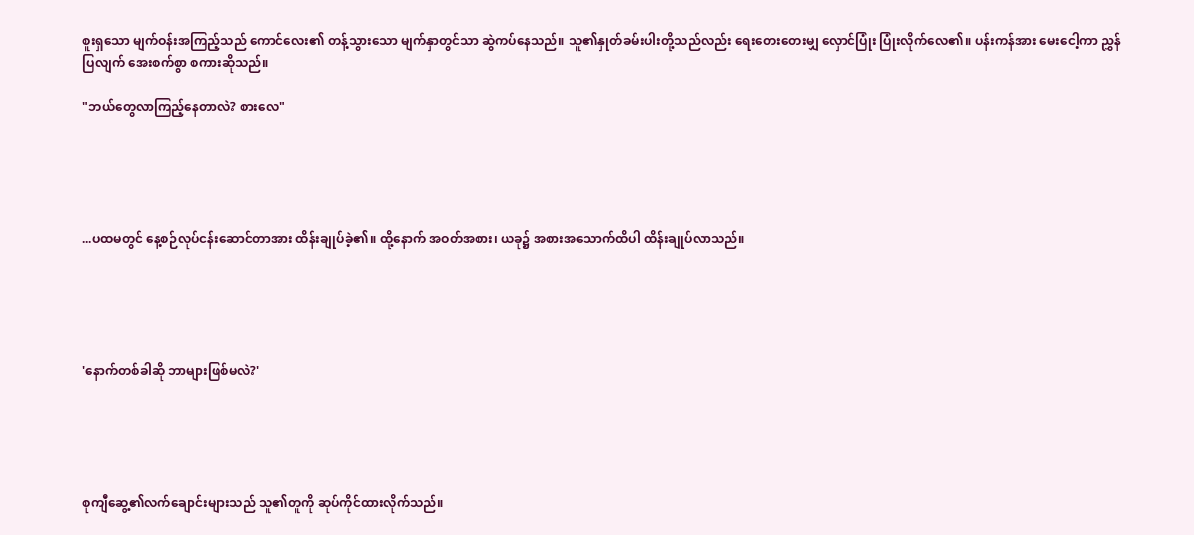စူးရှသော မျက်ဝန်းအကြည့်သည် ကောင်လေး၏ တန့်သွားသော မျက်နှာတွင်သာ ဆွဲကပ်နေသည်။ သူ၏နှုတ်ခမ်းပါးတို့သည်လည်း ရေးတေးတေးမျှ လှောင်ပြုံး ပြုံးလိုက်လေ၏။ ပန်းကန်အား မေးငေါ့ကာ ညွှန်ပြလျက် အေးစက်စွာ စကားဆိုသည်။

"ဘယ်တွေလာကြည့်နေတာလဲ? စားလေ"





...ပထမတွင် နေ့စဉ်လုပ်ငန်းဆောင်တာအား ထိန်းချုပ်ခဲ့၏။ ထို့နောက် အဝတ်အစား၊ ယခု၌ အစားအသောက်ထိပါ ထိန်းချုပ်လာသည်။





'နောက်တစ်ခါဆို ဘာများဖြစ်မလဲ?'





စုကျီဆွေ့၏လက်ချောင်းများသည် သူ၏တူကို ဆုပ်ကိုင်ထားလိုက်သည်။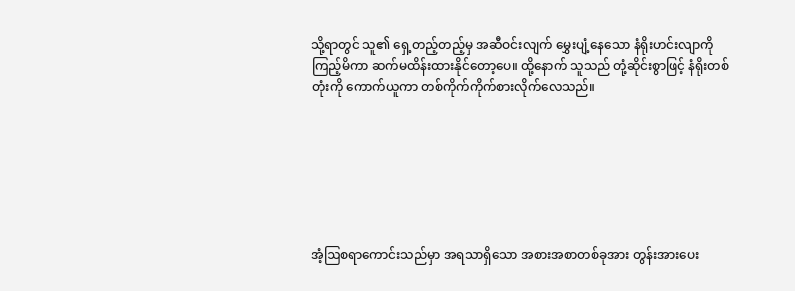သို့ရာတွင် သူ၏ ရှေ့တည့်တည့်မှ အဆီဝင်းလျက် မွှေးပျံ့နေသော နံရိုးဟင်းလျာကို ကြည့်မိကာ ဆက်မထိန်းထားနိုင်တော့ပေ။ ထို့နောက် သူသည် တုံ့ဆိုင်းစွာဖြင့် နံရိုးတစ်တုံးကို ကောက်ယူကာ တစ်ကိုက်ကိုက်စားလိုက်လေသည်။







အံ့ဩစရာကောင်းသည်မှာ အရသာရှိသော အစားအစာတစ်ခုအား တွန်းအားပေး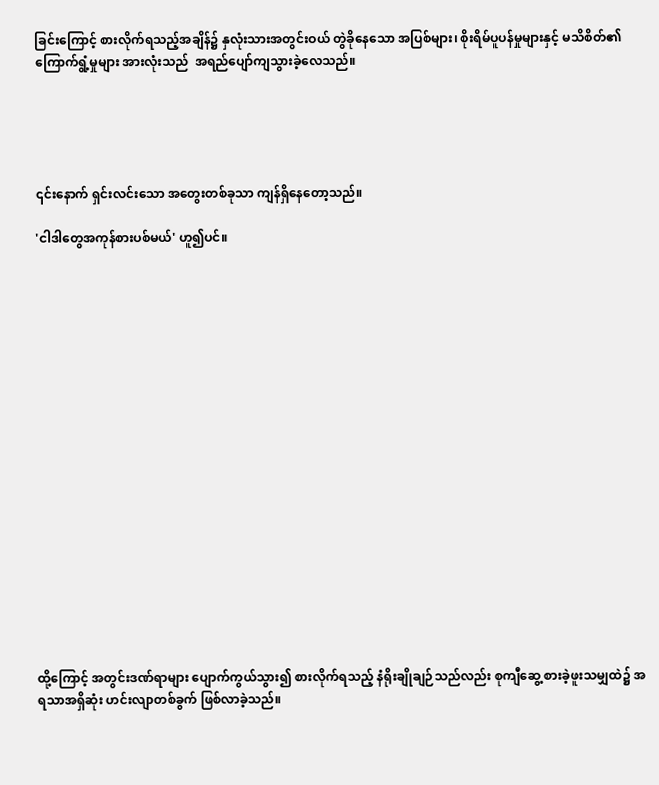ခြင်းကြောင့် စားလိုက်ရသည့်အချိန်၌ နှလုံးသားအတွင်းဝယ် တွဲခိုနေသော အပြစ်များ၊ စိုးရိမ်ပူပန်မှုများနှင့် မသိစိတ်၏ ကြောက်ရွံ့မှုများ အားလုံးသည်  အရည်ပျော်ကျသွားခဲ့လေသည်။





၎င်းနောက် ရှင်းလင်းသော အတွေးတစ်ခုသာ ကျန်ရှိနေတော့သည်။

'ငါဒါတွေအကုန်စားပစ်မယ်' ဟူ၍ပင်။



















ထို့ကြောင့် အတွင်းဒဏ်ရာများ ပျောက်ကွယ်သွား၍ စားလိုက်ရသည့် နံရိုးချိုချဉ်သည်လည်း စုကျီဆွေ့ စားခဲ့ဖူးသမျှထဲ၌ အရသာအရှိဆုံး ဟင်းလျာတစ်ခွက် ဖြစ်လာခဲ့သည်။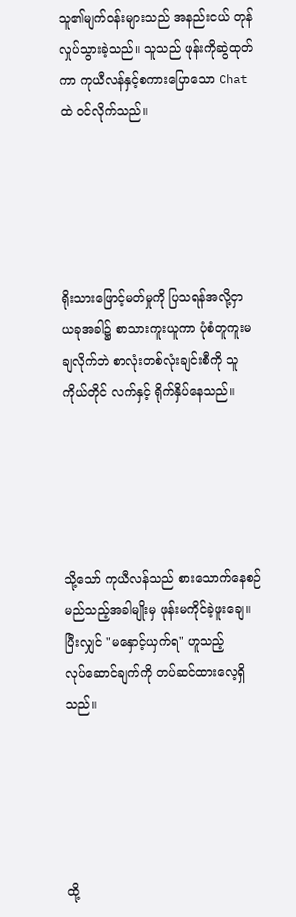သူ၏မျက်ဝန်းများသည် အနည်းငယ် တုန်လှုပ်သွားခဲ့သည်။ သူသည် ဖုန်းကိုဆွဲထုတ်ကာ ကုယီလန်နှင့်စကားပြောသော Chat ထဲ ဝင်လိုက်သည်။





ရိုးသားဖြောင့်မတ်မှုကို ပြသရန်အလို့ငှာ ယခုအခါ၌ စာသားကူးယူကာ ပုံစံတူကူးမချလိုက်ဘဲ စာလုံးတစ်လုံးချင်းစီကို သူကိုယ်တိုင် လက်နှင့် ရိုက်နှိပ်နေသည်။





သို့သော် ကုယီလန်သည် စားသောက်နေစဉ် မည်သည့်အခါမျိုးမှ ဖုန်းမကိုင်ခဲ့ဖူးချေ။ ပြီးလျှင် "မနှောင့်ယှက်ရ" ဟူသည့် လုပ်‌ဆောင်ချက်ကို တပ်ဆင်ထားလေ့ရှိသည်။





ထို့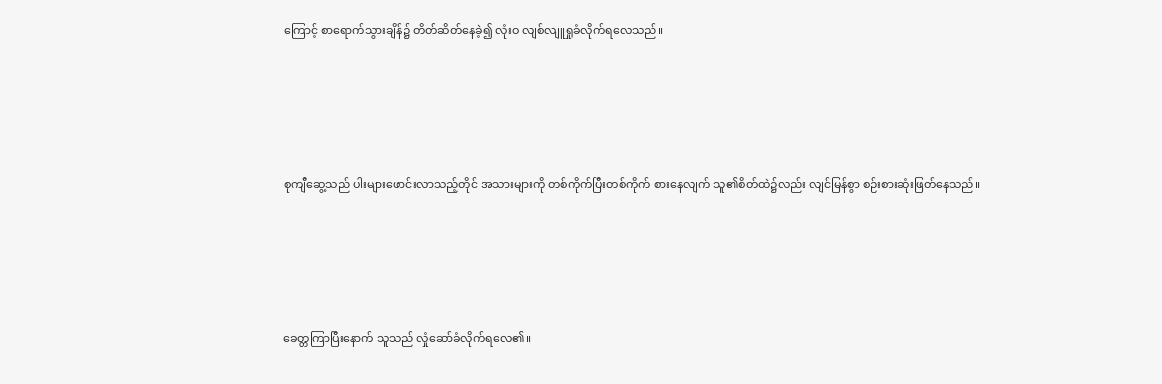ကြောင့် စာရောက်သွားချိန်၌ တိတ်ဆိတ်နေခဲ့၍ လုံးဝ လျစ်လျူရှုခံလိုက်ရလေသည်။





စုကျီဆွေ့သည် ပါးများဖောင်းလာသည့်တိုင် အသားများကို တစ်ကိုက်ပြီးတစ်ကိုက် စားနေလျက် သူ၏စိတ်ထဲ၌လည်း လျင်မြန်စွာ စဉ်းစားဆုံးဖြတ်နေသည်။





ခေတ္တကြာပြီးနောက် သူသည် လှုံဆော်ခံလိုက်ရလေ၏။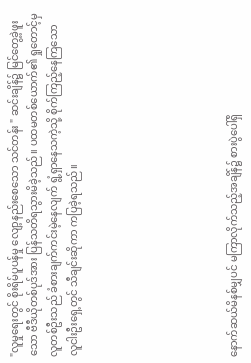"လူမှုရေးတွင် စိုးရိမ်ပူပန်မှု လျော့နည်းစေသော သင်တန်း " ဆင်းချိန်၌ မြင်တွေ့ခဲ့ဖူးသော ဗီဒီယိုတစ်ပုဒ်အား ပြန်သတိရသွားမိခဲ့သည်။ ပထမတစ်ယောက်၏ ရှုတောင့်မှ လူတစ်ဦးသည် ခံစားချက်ကင်းမဲ့နေလျက် ရွံ့ရှာနေသကဲ့သို့ စိုက်ကြည့်နေကြသော လူငါးဦးရှေ့တွင် သီချင်းဆိုကာ ကပြခဲ့ရသည်။







နောက်ဆယ်မိနစ်မျှပင် မကြာလိုက်သည့်အချိန်၌ စားပွဲပေါ်ရှိ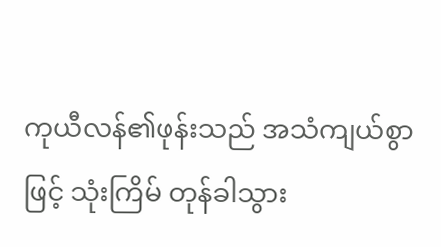ကုယီလန်၏ဖုန်းသည် အသံကျယ်စွာဖြင့် သုံးကြိမ် တုန်ခါသွား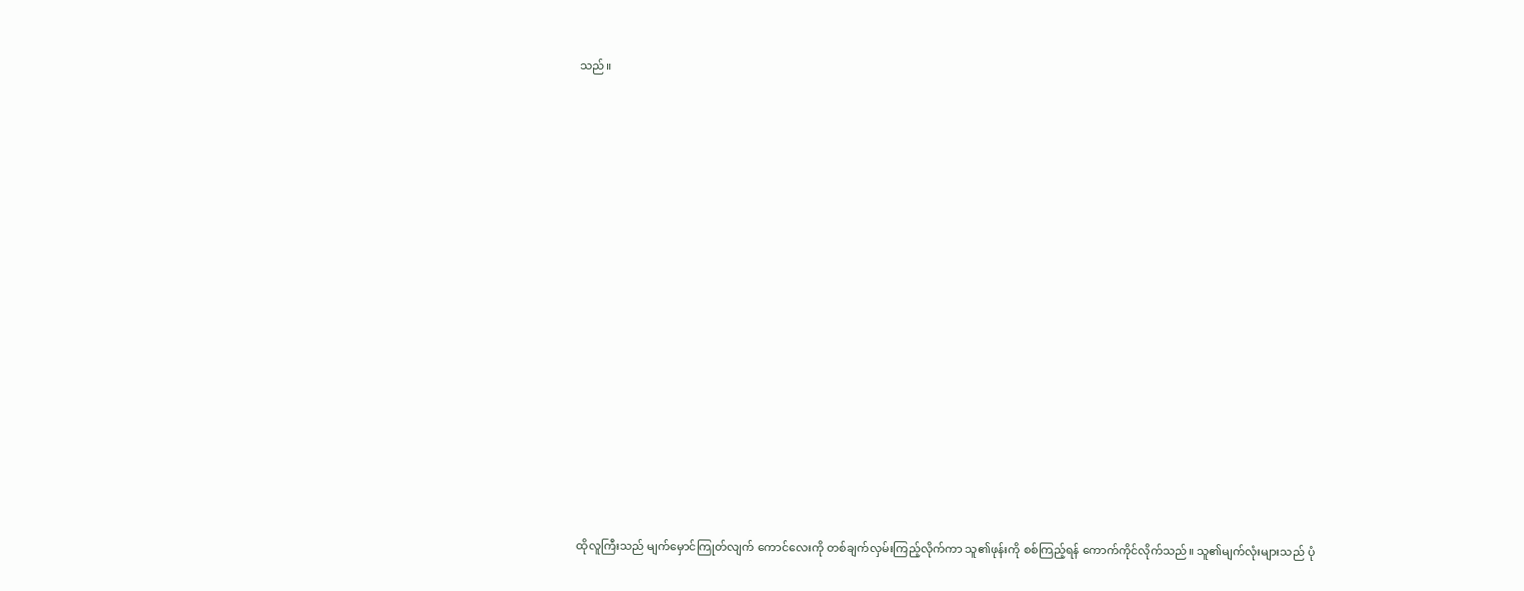သည်။

















ထိုလူကြီးသည် မျက်မှောင်ကြုတ်လျက် ကောင်လေးကို တစ်ချက်လှမ်းကြည့်လိုက်ကာ သူ၏ဖုန်းကို စစ်ကြည့်ရန် ကောက်ကိုင်လိုက်သည်။ သူ၏မျက်လုံးများသည် ပုံ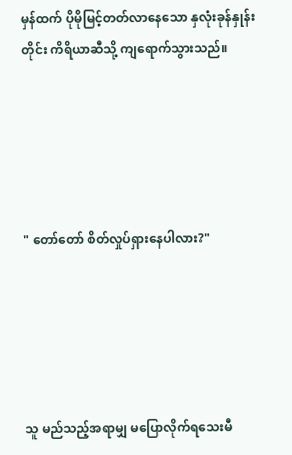မှန်ထက် ပိုမိုမြင့်တတ်လာနေသော နှလုံးခုန်နှုန်းတိုင်း ကိရိယာဆီသို့ ကျရောက်သွားသည်။





" တော်တော် စိတ်လှုပ်ရှားနေပါလား?"





သူ မည်သည့်အရာမျှ မပြောလိုက်ရသေးမီ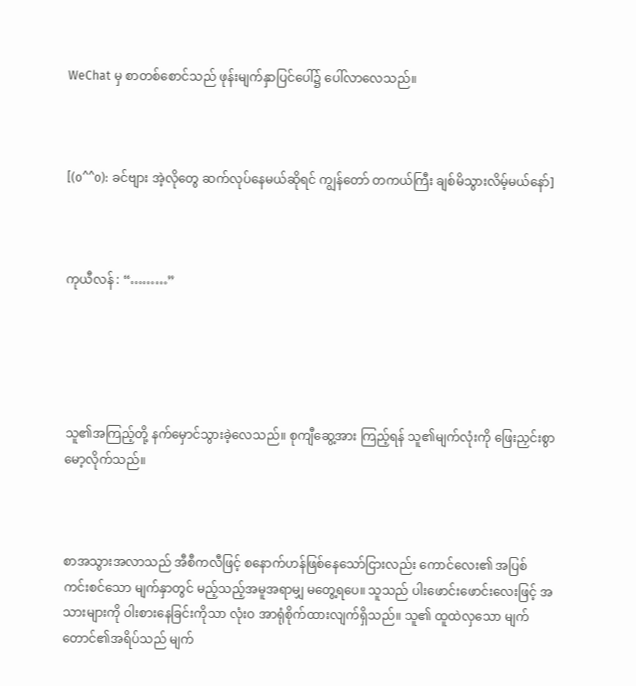WeChat မှ စာတစ်စောင်သည် ဖုန်းမျက်နှာပြင်ပေါ်၌ ပေါ်လာလေသည်။



[(o^^o): ခင်‌ဗျား အဲ့လိုတွေ ဆက်လုပ်နေမယ်ဆိုရင် ကျွန်တော် တကယ်ကြီး ချစ်မိသွားလိမ့်မယ်နော်]



ကုယီလန် : “………”





သူ၏အကြည့်တို့ နက်မှောင်သွားခဲ့လေသည်။ စုကျီဆွေ့အား ကြည့်ရန် သူ၏မျက်လုံးကို ဖြေးညှင်းစွာ မော့လိုက်သည်။



စာအသွားအလာသည် အီစီကလီဖြင့် စနောက်ဟန်ဖြစ်နေသော်ငြားလည်း ကောင်လေး၏ အပြစ်ကင်း‌စင်သော မျက်နှာတွင် မည့်သည့်အမူအရာမျှ မတွေ့ရပေ။ သူသည် ပါးဖောင်းဖောင်းလေးဖြင့် အသားများကို ဝါးစားနေခြင်းကိုသာ လုံးဝ အာရုံစိုက်ထားလျက်ရှိသည်။ သူ၏ ထူထဲလှသော မျက်တောင်၏အရိပ်သည် မျက်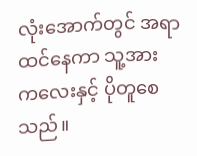လုံးအောက်တွင် အရာထင်နေကာ သူ့အား ကလေးနှင့် ပိုတူစေသည်။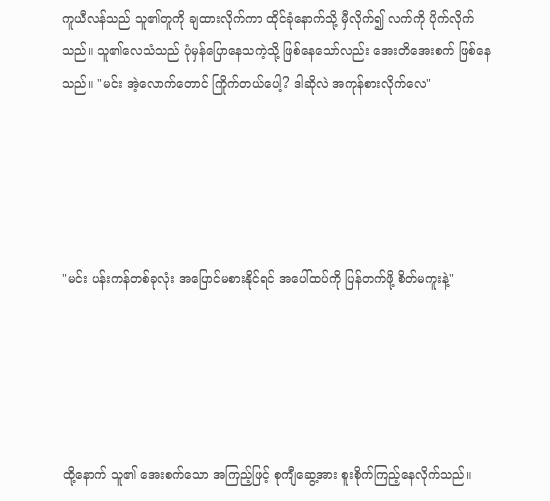ကူယီလန်သည် သူ၏တူကို ချထားလိုက်ကာ ထိုင်ခုံနောက်သို့ မှီလိုက်၍ လက်ကို ပိုက်လိုက်သည်။ သူ၏လေသံသည် ပုံမှန်ပြောနေသကဲ့သို့ ဖြစ်နေသော်လည်း အေးတိအေးစက် ဖြစ်နေသည်။ "မင်း အဲ့လောက်တောင် ကြိုက်တယ်ပေါ့? ဒါဆိုလဲ အကုန်စားလိုက်လေ"





"မင်း ပန်း‌ကန်တစ်ခုလုံး အပြောင်မစားနိုင်ရင် အပေါ်ထပ်ကို ပြန်တက်ဖို့ စိတ်မကူးနဲ့"





ထို့နောက် သူ၏ အေးစက်သော အကြည့်ဖြင့် စုကျီဆွေ့အား စူးစိုက်ကြည့်နေလိုက်သည်။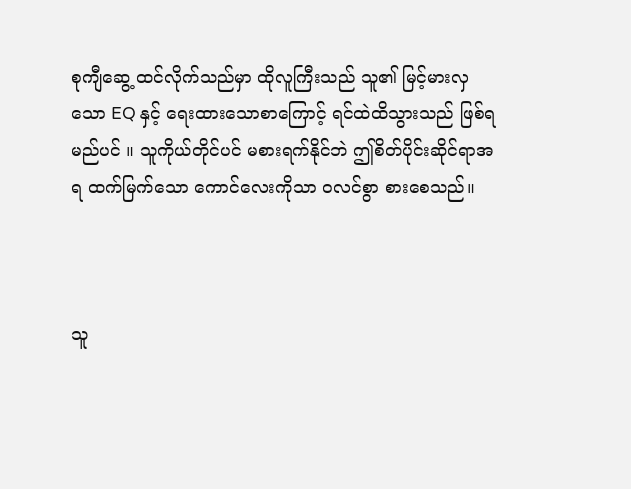စုကျီဆွေ့ ထင်လိုက်သည်မှာ ထိုလူကြီးသည် သူ၏ မြင့်မားလှသော EQ နှင့် ရေးထားသောစာကြောင့် ရင်ထဲထိသွားသည် ဖြစ်ရမည်ပင် ။ သူကိုယ်တိုင်ပင် မစားရက်နိုင်ဘဲ ဤစိတ်ပိုင်းဆိုင်ရာအရ ထက်မြက်သော ကောင်လေးကိုသာ ဝလင်စွာ စားစေသည်။



သူ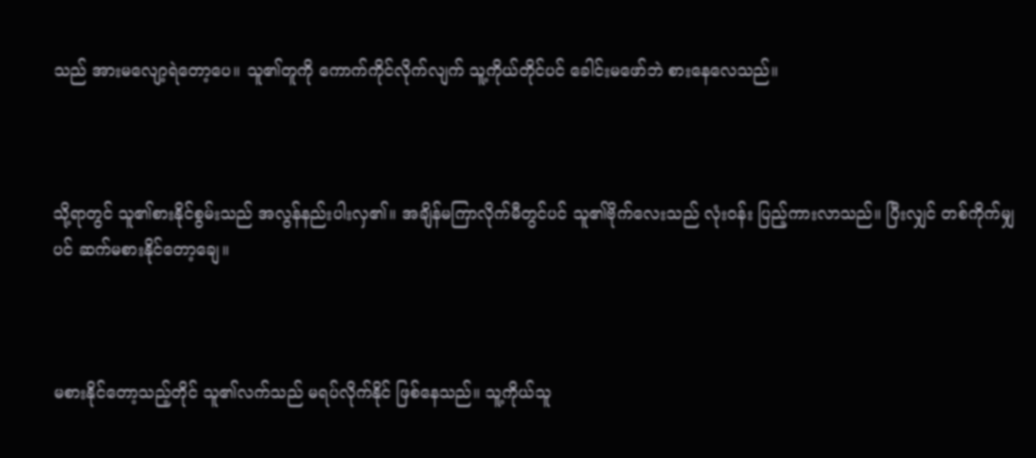သည် အားမလျော့ရဲတော့ပေ။ သူ၏တူကို ကောက်ကိုင်လိုက်လျက် သူ့ကိုယ်တိုင်ပင် ခေါင်းမ‌ဖော်ဘဲ စားနေလေသည်။



သို့ရာတွင် သူ၏စားနိုင်စွမ်းသည် အလွန်နည်းပါးလှ၏။ အချိန်မကြာလိုက်မီတွင်ပင် သူ၏ဗိုက်လေးသည် လုံးဝန်း ပြည့်ကားလာသည်။ ပြီးလျှင် တစ်ကိုက်မျှပင် ဆက်မစားနိုင်တော့ချေ။



မစားနိုင်တော့သည့်တိုင် သူ၏လက်သည် မရပ်လိုက်နိုင် ဖြစ်နေသည်။ သူ့ကိုယ်သူ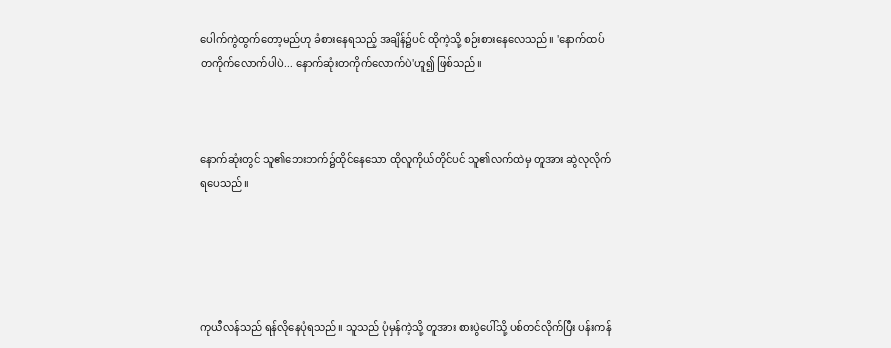ပေါက်ကွဲထွက်တော့မည်ဟု ခံစားနေရသည့် အချိန်၌ပင် ထိုကဲ့သို့ စဉ်းစားနေလေသည်။ 'နောက်ထပ် တကိုက်လောက်ပါပဲ... နောက်ဆုံးတကိုက်လောက်ပဲ'ဟူ၍ ဖြစ်သည်။



နောက်ဆုံး‌တွင် သူ၏ဘေးဘက်၌ထိုင်‌နေသော ထိုလူကိုယ်တိုင်ပင် သူ၏လက်ထဲမှ တူအား ဆွဲလုလိုက်ရပေသည်။





ကုယီလန်သည် ရန်လိုနေပုံရသည်။ သူသည် ပုံမှန်ကဲ့သို့ တူအား စားပွဲပေါ်သို့ ပစ်တင်လိုက်ပြီး ပန်းကန်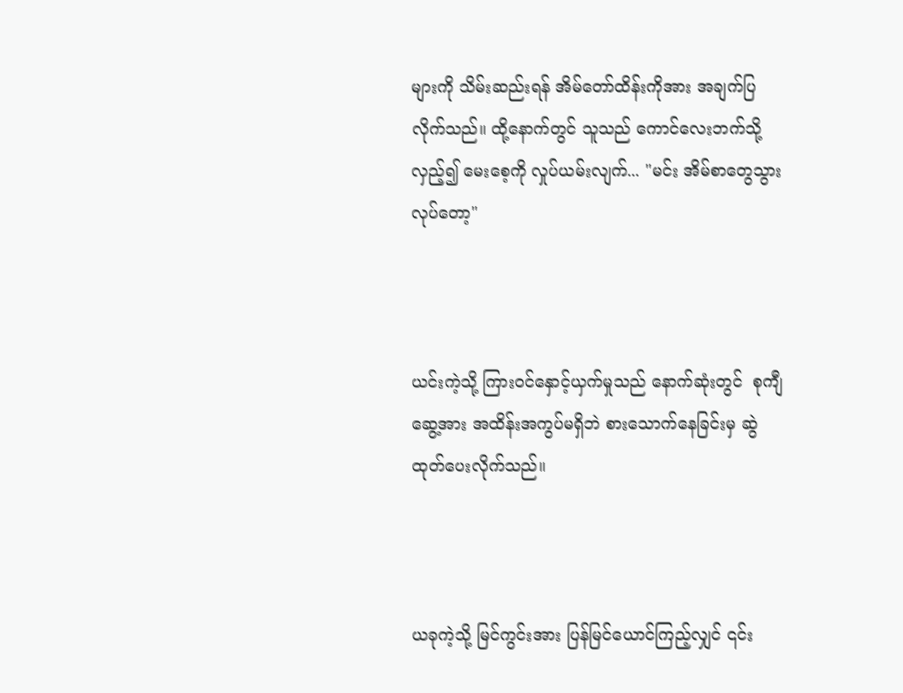များကို သိမ်းဆည်းရန် အိမ်တော်ထိန်းကိုအား အချက်ပြလိုက်သည်။ ထို့နောက်တွင် သူသည် ကောင်လေးဘက်သို့ လှည့်၍ မေးစေ့ကို လှုပ်ယမ်းလျက်... "မင်း အိမ်စာတွေသွားလုပ်တော့"



ယင်းကဲ့သို့ ကြားဝင်နှောင့်ယှက်မှုသည် နောက်ဆုံးတွင်  စုကျီဆွေ့အား အထိန်းအကွပ်မရှိဘဲ စားသောက်နေခြင်းမှ ဆွဲထုတ်ပေးလိုက်သည်။



ယခုကဲ့သို့ မြင်ကွင်းအား ပြန်မြင်ယောင်ကြည့်လျှင် ၎င်း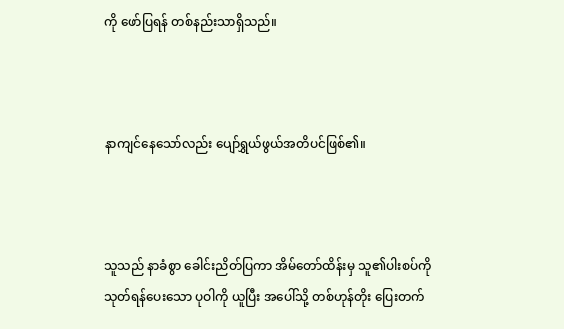ကို ဖော်ပြရန် တစ်နည်းသာရှိသည်။



နာကျင်နေသော်လည်း ပျော်ရွှယ်ဖွယ်အတိပင်ဖြစ်၏။



သူသည် နာခံစွာ ခေါင်းညိတ်ပြကာ အိမ်တော်ထိန်းမှ သူ၏ပါးစပ်ကို သုတ်ရန်ပေးသော ပုဝါကို ယူပြီး အပေါ်သို့ တစ်ဟုန်တိုး ပြေးတက်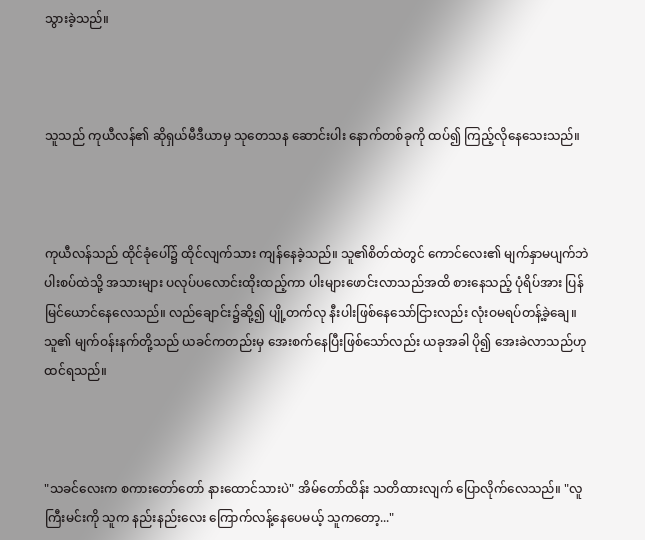သွားခဲ့သည်။



သူသည် ကုယီလန်၏ ဆိုရှယ်မီဒီယာမှ သုတေသန ဆောင်းပါး နောက်တစ်ခုကို ထပ်၍ ကြည့်လိုနေသေးသည်။



ကုယီလန်သည် ထိုင်ခုံပေါ်၌ ထိုင်လျက်သား ကျန်နေခဲ့သည်။ သူ၏စိတ်ထဲတွင် ကောင်လေး၏ မျက်နှာမပျက်ဘဲ ပါးစပ်ထဲသို့ အသားများ ပလုပ်ပလောင်းထိုးထည့်ကာ ပါးများဖောင်းလာသည်အထိ စားနေသည့် ပုံရိပ်အား ပြန်မြင်ယောင်နေလေသည်။ လည်ချောင်း၌ဆို့၍ ပျို့တက်လု နီးပါးဖြစ်နေသော်ငြားလည်း လုံးဝမရပ်တန့်ခဲ့ချေ။ သူ၏ မျက်ဝန်းနက်တို့သည် ယခင်ကတည်းမှ အေးစက်နေပြီးဖြစ်သော်လည်း ယခုအခါ ပို‌၍ အေးခဲလာသည်ဟု ထင်ရသည်။



"သခင်လေးက စကားတော်တော် နားထောင်သားပဲ" အိမ်တော်ထိန်း သတိထားလျက် ပြောလိုက်လေသည်။ "လူကြီးမင်းကို သူက နည်းနည်းလေး ကြောက်လန့်နေပေမယ့် သူကတော့..."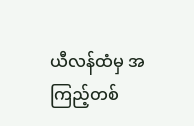ယီလန်ထံမှ အကြည့်တစ်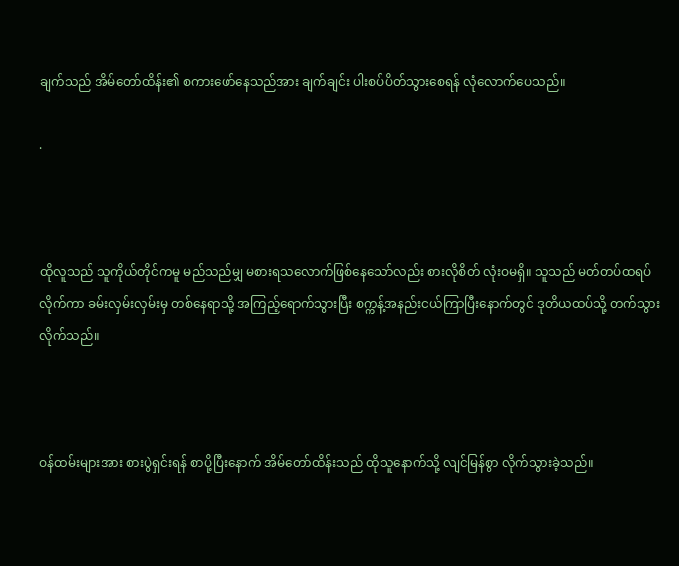ချက်သည် အိမ်တော်ထိန်း၏ စကားဖော်နေသည်အား ချက်ချင်း ပါးစပ်ပိတ်သွားစေရန် လုံလောက်ပေသည်။

.



ထိုလူသည် သူကိုယ်တိုင်ကမူ မည်သည်မျှ မစားရသလောက်ဖြစ်နေသော်လည်း စားလိုစိတ် လုံးဝမရှိ။ သူသည် မတ်တပ်ထရပ်လိုက်ကာ ခမ်းလှမ်းလှမ်းမှ တစ်နေရာသို့ အကြည့်ရောက်သွားပြီး စက္ကန့်အနည်းငယ်ကြာပြီးနောက်တွင် ဒုတိယထပ်သို့ တက်သွားလိုက်သည်။



ဝန်ထမ်းများအား စားပွဲရှင်းရန် စာပို့ပြီးနောက် အိမ်တော်ထိန်းသည် ထိုသူနောက်သို့ လျင်မြန်စွာ လိုက်သွားခဲ့သည်။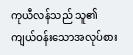ကုယီလန်သည် သူ၏ ကျယ်ဝန်းသောအလုပ်စား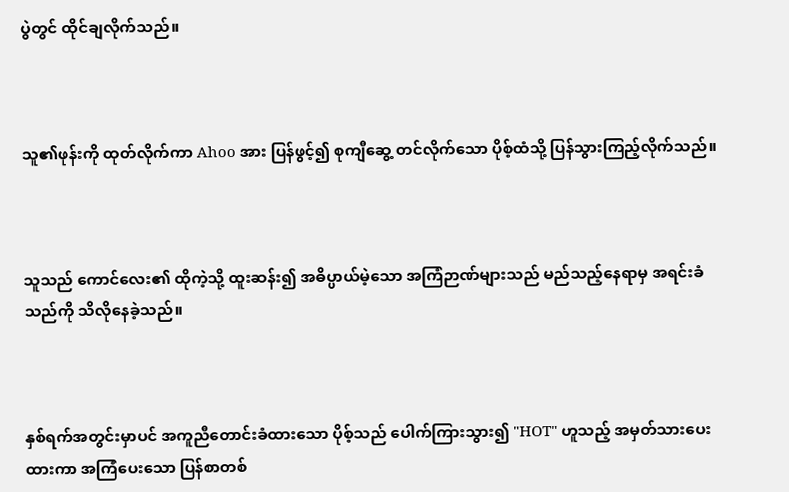ပွဲတွင် ထိုင်ချလိုက်သည်။



သူ၏ဖုန်းကို ထုတ်လိုက်ကာ Ahoo အား ပြန်ဖွင့်၍ စုကျီဆွေ့ တင်လိုက်သော ပိုစ့်ထံသို့ ပြန်သွားကြည့်လိုက်သည်။



သူသည် ကောင်လေး၏ ထိုကဲ့သို့ ထူးဆန်း၍ အ‌ဓိပ္ပာယ်မဲ့သော အကြံဉာဏ်များသည် မည်သည့်နေရာမှ အရင်းခံသည်ကို သိလိုနေခဲ့သည်။



နှစ်ရက်အတွင်းမှာပင် အကူညီတောင်းခံထားသော ပိုစ့်သည် ပေါက်ကြားသွား၍ "HOT" ဟူသည့် အမှတ်သားပေးထားကာ အကြံပေးသော ပြန်စာတစ်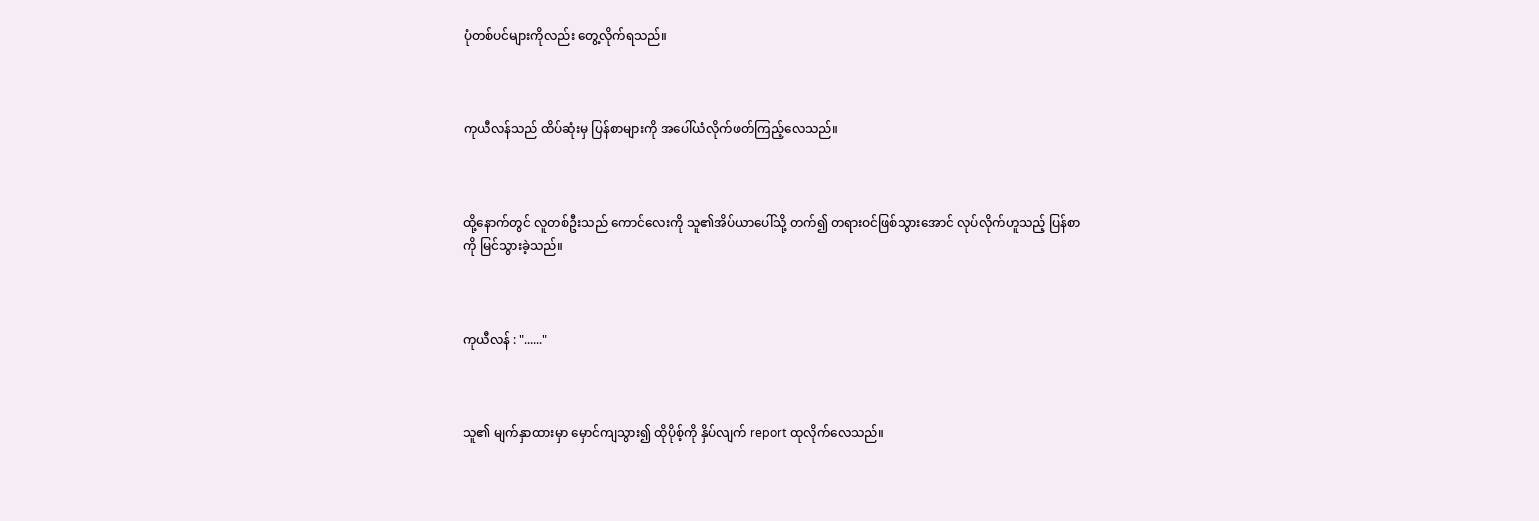ပုံတစ်ပင်များကိုလည်း တွေ့လိုက်ရသည်။



ကုယီလန်သည် ထိပ်ဆုံးမှ ပြန်စာများကို အပေါ်ယံလိုက်ဖတ်ကြည့်လေသည်။



ထို့နောက်တွင် လူတစ်ဦးသည် ကောင်လေးကို သူ၏အိပ်ယာပေါ်သို့ တက်၍ တရားဝင်ဖြစ်သွားအောင် လုပ်လိုက်ဟူသည့် ပြန်စာကို မြင်သွားခဲ့သည်။



ကုယီလန် : "......"



သူ၏ မျက်နှာထားမှာ မှောင်ကျသွား၍ ထိုပိုစ့်ကို နှိပ်လျက် report ထုလိုက်လေသည်။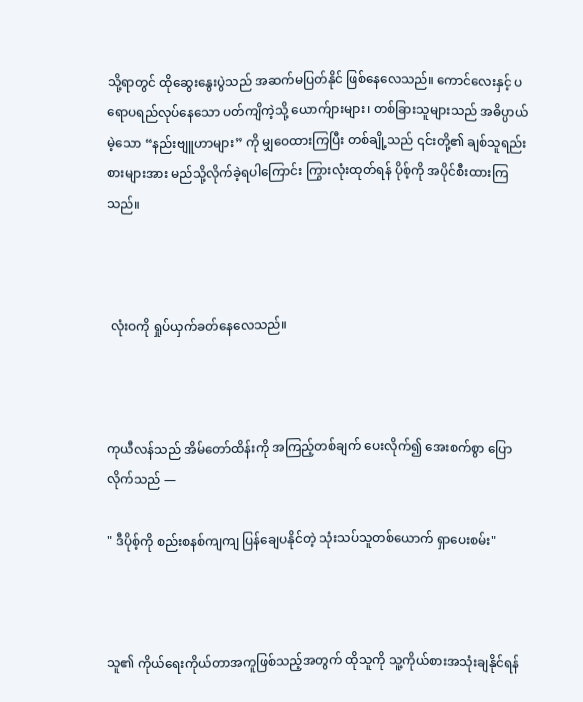သို့ရာတွင် ထိုဆွေးနွေးပွဲသည် အဆက်မပြတ်နိုင် ဖြစ်နေလေသည်။ ကောင်လေးနှင့် ပရောပရည်လုပ်နေသော ပတ်ကျိကဲ့သို့ ယောက်ျားများ၊ တစ်ခြားသူများသည် အဓိပ္ပာယ်မဲ့သော “နည်းဗျူဟာများ” ကို မျှဝေထားကြပြီး တစ်ချို့သည် ၎င်းတို့၏ ချစ်သူရည်းစားများအား မည်သို့လိုက်ခဲ့ရပါကြောင်း ကြွားလုံးထုတ်ရန် ပိုစ့်ကို အပိုင်စီးထားကြသည်။



 လုံးဝကို ရှုပ်ယှက်ခတ်နေလေသည်။



ကုယီလန်သည် အိမ်တော်ထိန်းကို အကြည့်တစ်ချက် ပေးလိုက်၍ အေးစက်စွာ ပြောလိုက်သည် —

" ဒီပိုစ့်ကို စည်းစနစ်ကျကျ ပြန်ချေပနိုင်တဲ့ သုံးသပ်သူတစ်ယောက် ရှာပေးစမ်း"



သူ၏ ကိုယ်ရေးကိုယ်တာအကူဖြစ်သည့်အတွက် ထိုသူကို သူ့ကိုယ်စားအသုံးချနိုင်ရန်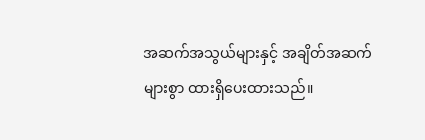အဆက်အသွယ်များနှင့် အချိတ်အဆက်များစွာ ထားရှိပေးထားသည်။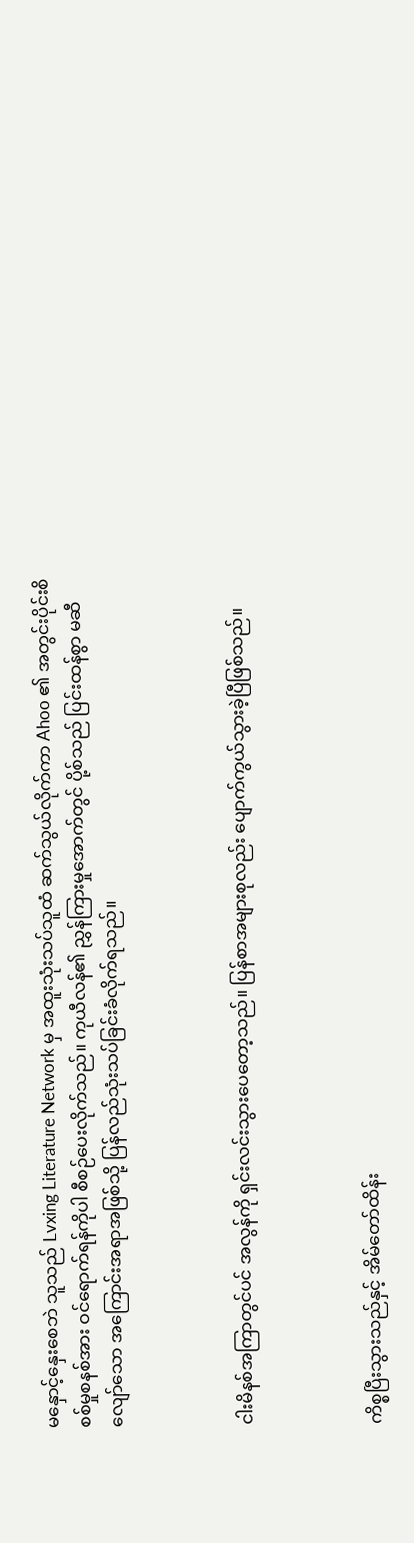မနှောင့်နှေးစေဘဲ သူသည် Lvxing Literature Network မှ အထူးသုံးသပ်သူထံ ဆက်သွယ်လိုက်ကာ Ahoo ၏ အတွင်းပိုင်းစိစစ်မှုစနစ်အား ဝင်ရောက်ရန်ကိုပါ စီစဉ်ပေးလိုက်သည်။ ကုယီလန်၏ ညွှန်ကြားမှုအောက်တွင် ပို့စ်သည် ပြင်းထန်စွာ မဆီလျော်သော အကြောင်းအရာအဖြစ်သို့ ပြန်လည်သုံးသပ်ခြင်းခံလိုက်ရသည်။



ငါးမိနစ်အကြာတွင်ပင် အလွန်ကို ရှင်းလင်းသွားပေတော့သည်။ ပြန်စာအများစုလည်း ပျောက်ကွယ်သွားခဲ့ပြီဖြစ်သည်။



ကိစ္စပြီးသွားသည်နှင့် အိမ်တော်ထိန်း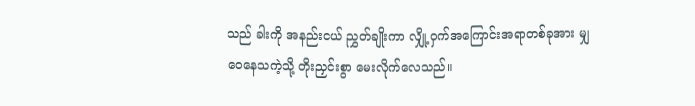သည် ခါးကို အနည်းငယ် ညွှတ်ချိုးကာ လျှို့ဝှက်အကြောင်းအရာတစ်ခုအား မျှဝေနေသကဲ့သို့ တိုးညှင်းစွာ မေးလိုက်လေသည်။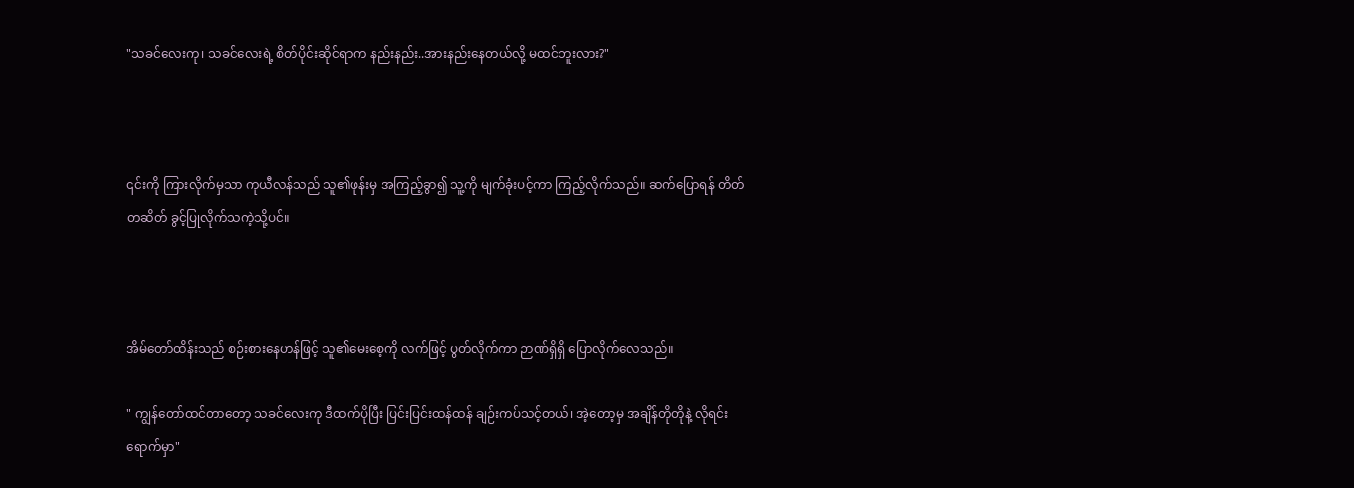"သခင်လေးကု၊ သခင်လေးရဲ့ စိတ်ပိုင်းဆိုင်ရာက နည်းနည်း..အားနည်းနေတယ်လို့ မထင်ဘူးလား?"



၎င်းကို ကြားလိုက်မှသာ ကုယီလန်သည် သူ၏ဖုန်းမှ အကြည့်ခွာ၍ သူ့ကို မျက်ခုံးပင့်ကာ ကြည့်လိုက်သည်။ ဆက်ပြောရန် တိတ်တဆိတ် ခွင့်ပြုလိုက်သကဲ့သို့ပင်။



အိမ်တော်ထိန်းသည် စဉ်းစားနေဟန်ဖြင့် သူ၏မေးစေ့ကို လက်ဖြင့် ပွတ်လိုက်ကာ ဉာဏ်ရှိရှိ ပြောလိုက်လေသည်။

" ကျွန်တော်ထင်တာတော့ သခင်လေးကု ဒီထက်ပိုပြီး ပြင်းပြင်းထန်ထန် ချဉ်းကပ်သင့်တယ်၊ အဲ့တော့မှ အချိန်တိုတိုနဲ့ လိုရင်းရောက်မှာ"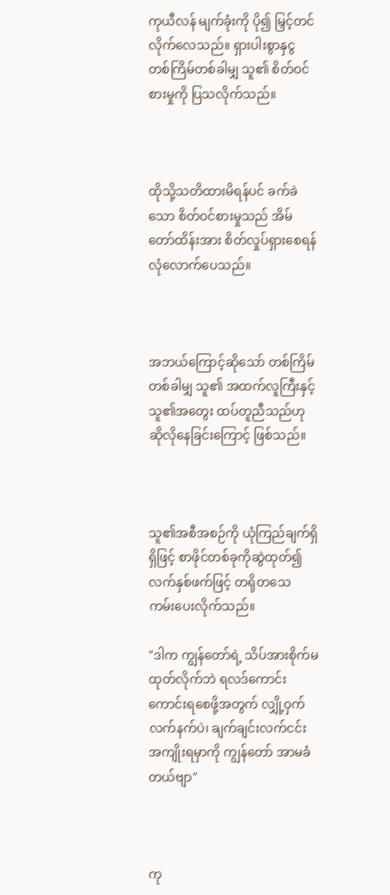ကုယီလန် မျက်ခုံးကို ပို၍ မြှင့်တင်လိုက်လေသည်။ ရှားပါးစွာနှငွ တစ်ကြိမ်တစ်ခါမျှ သူ၏ စိတ်ဝင်စားမှုကို ပြသလိုက်သည်။



ထိုသို့သတိထားမိရန်ပင် ခက်ခဲသော စိတ်ဝင်စားမှုသည် အိမ်တော်ထိန်းအား စိတ်လှုပ်ရှားစေရန် လုံလောက်ပေသည်။



အဘယ်ကြောင့်ဆိုသော် တစ်ကြိမ်တစ်ခါမျှ သူ၏ အထက်လူကြီးနှင့် သူ၏အတွေး ထပ်တူညီသည်ဟု ဆိုလိုနေခြင်းကြောင့် ဖြစ်သည်။



သူ၏အစီအစဉ်ကို ယုံကြည်ချက်ရှိရှိဖြင့် စာဖိုင်တစ်ခုကိုဆွဲထုတ်၍ လက်နှစ်ဖက်ဖြင့် တရိုတသေ ကမ်းပေးလိုက်သည်။

"ဒါက ကျွန်တော်ရဲ့ သိပ်အားစိုက်မထုတ်လိုက်ဘဲ ရလဒ်ကောင်းကောင်းရစေဖို့အတွက် လျှို့ဝှက်လက်နက်ပဲ၊ ချက်ချင်းလက်ငင်း အကျိုးရမှာကို ကျွန်တော် အာမခံတယ်ဗျာ"



ကု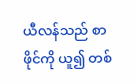ယီလန်သည် စာဖိုင်ကို ယူ၍ တစ်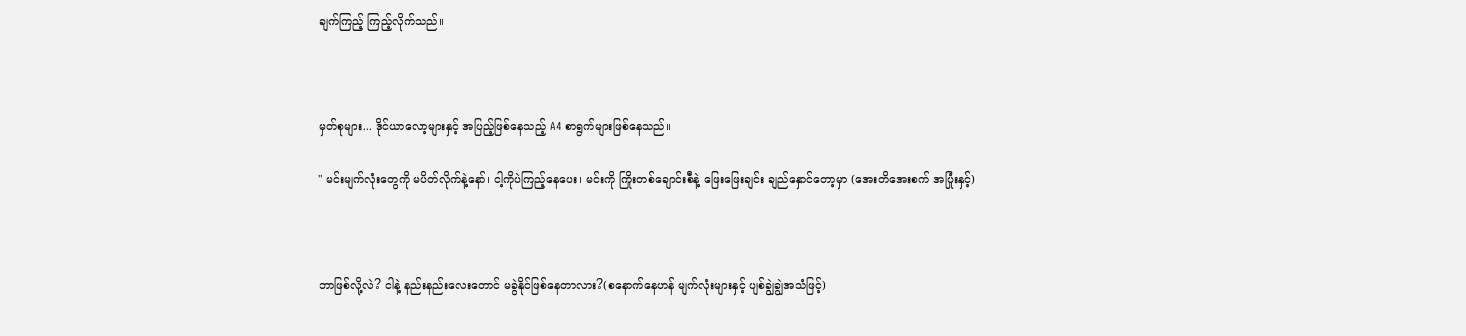ချက်ကြည့် ကြည့်လိုက်သည်။



မှတ်စုများ... ဒိုင်ယာလော့များနှင့် အပြည့်ဖြစ်နေသည့် A4 စာရွက်များဖြစ်နေသည်။

" မင်းမျက်လုံးတွေကို မပိတ်လိုက်နဲ့နော်၊ ငါ့ကိုပဲကြည့်နေပေး၊ မင်းကို ကြိုးတစ်ချောင်းစီနဲ့ ဖြေးဖြေးချင်း ချည်နှောင်တော့မှာ (အေးတိအေးစက် အပြုံးနှင့်)



ဘာဖြစ်လို့လဲ? ငါနဲ့ နည်းနည်းလေးတောင် မခွဲနိုင်ဖြစ်နေတာလား?(စနောက်နေဟန် မျက်လုံးများနှင့် ပျစ်ချွဲချွဲအသံဖြင့်)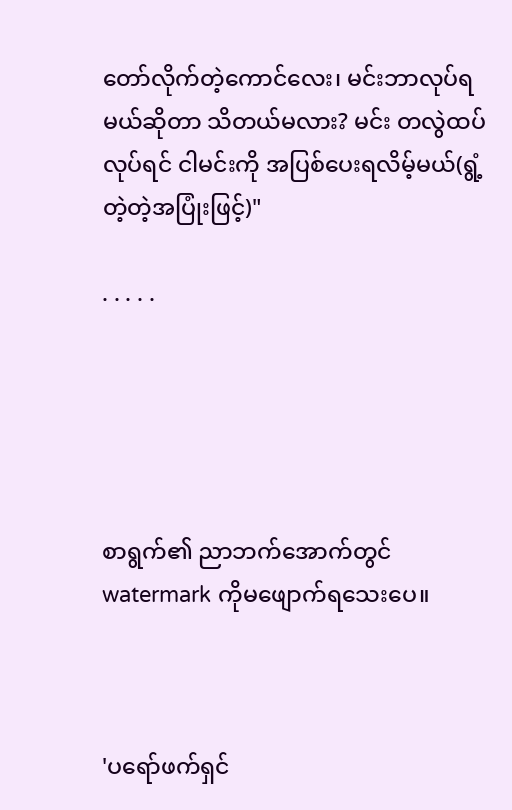တော်လိုက်တဲ့ကောင်လေး၊ မင်းဘာလုပ်ရမယ်ဆိုတာ သိတယ်မလား? မင်း တလွဲထပ်လုပ်ရင် ငါမင်းကို အပြစ်ပေးရလိမ့်မယ်(ရွံ့တဲ့တဲ့အပြုံးဖြင့်)"

. . . . .





စာရွက်၏ ညာဘက်အောက်တွင် watermark ကိုမဖျောက်ရသေးပေ။



'ပရော်ဖက်ရှင်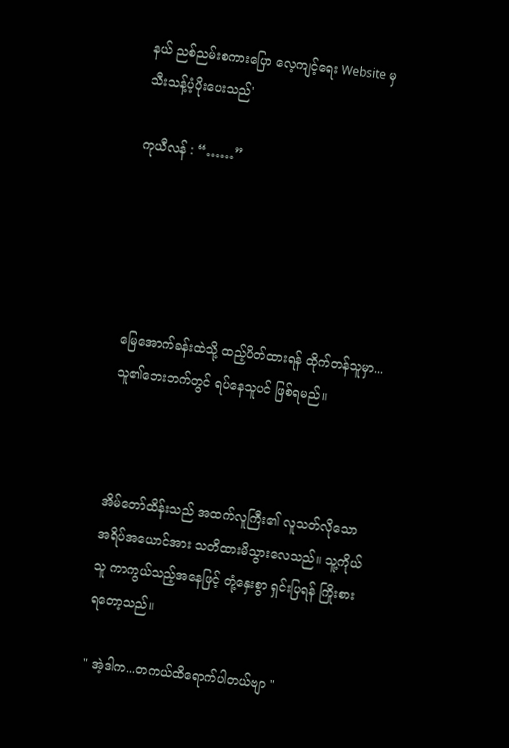နယ် ညစ်ညမ်းစကားပြော လေ့ကျင့်ရေး Website မှ သီးသန့်ပံ့ပိုးပေးသည်'

ကုယီလန် : “……”





မြေအောက်ခန်းထဲသို့ ထည့်ပိတ်ထားရန် ထိုက်တန်သူမှာ... သူ၏ဘေးဘက်တွင် ရပ်နေသူပင် ဖြစ်ရမည်။



အိမ်တော်ထိန်းသည် အထက်လူကြီး၏ လူသတ်လိုသော အရိပ်အယောင်အား သတိထားမိသွားလေသည်။ သူ့ကိုယ်သူ ကာကွယ်သည့်အနေဖြင့် တုံ့နှေးစွာ ရှင်းပြရန် ကြိုးစားရတော့သည်။

" အဲ့ဒါက...တကယ်ထိ‌ရောက်ပါတယ်ဗျာ "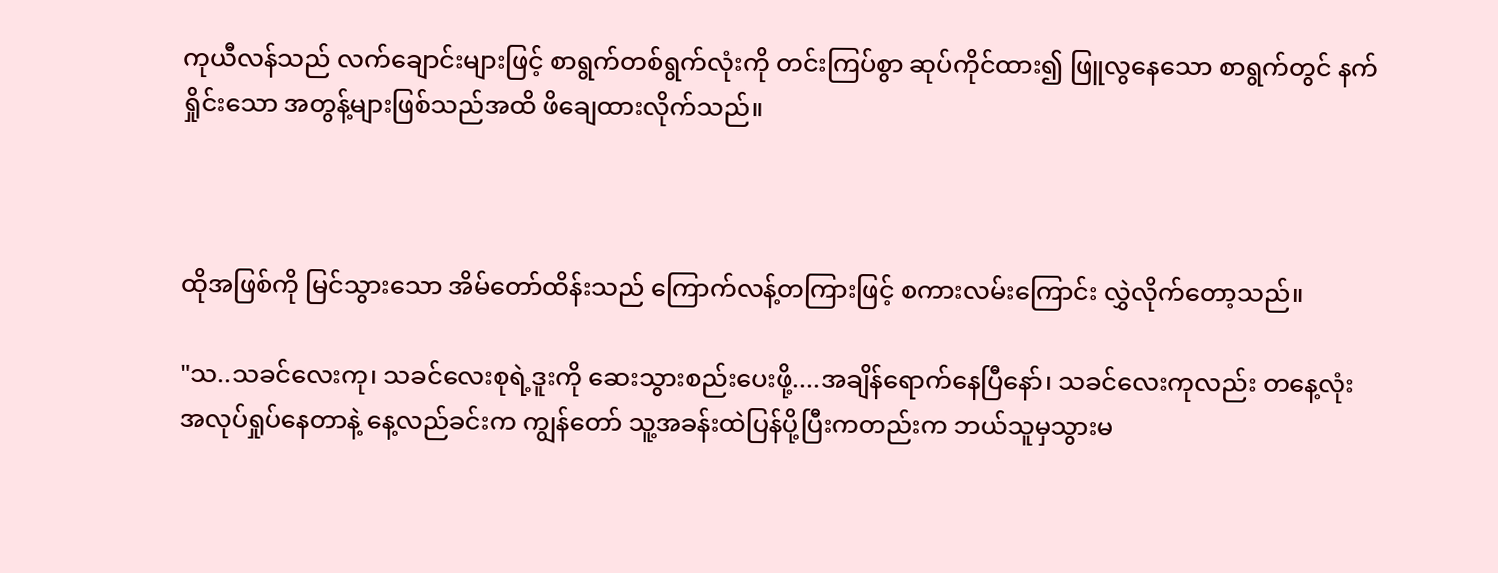ကုယီလန်သည် လက်ချောင်းများဖြင့် စာရွက်တစ်ရွက်လုံးကို တင်းကြပ်စွာ ဆုပ်ကိုင်ထား၍ ဖြူလွနေသော စာရွက်တွင် နက်ရှိုင်းသော အတွန့်များဖြစ်သည်အထိ ဖိချေထားလိုက်သည်။



ထိုအဖြစ်ကို မြင်သွားသော အိမ်တော်ထိန်းသည် ကြောက်လန့်တကြားဖြင့် စကားလမ်းကြောင်း လွှဲလိုက်တော့သည်။

"သ..သခင်လေးကု၊ သခင်လေးစုရဲ့ဒူးကို ဆေးသွားစည်းပေးဖို့....အချိန်ရောက်နေပြီနော်၊ သခင်လေးကုလည်း တနေ့လုံးအလုပ်ရှုပ်နေတာနဲ့ နေ့လည်ခင်းက ကျွန်တော် သူ့အခန်းထဲပြန်ပို့ပြီးကတည်းက ဘယ်သူမှသွားမ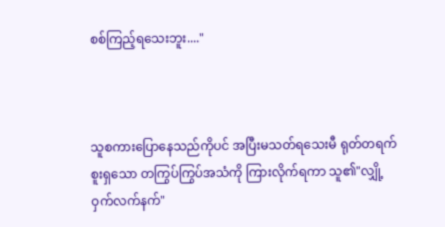စစ်ကြည့်ရသေးဘူး...."



သူစကားပြောနေသည်ကိုပင် အပြီးမသတ်ရသေးမီ ရုတ်တရက် စူးရှသော တကြွပ်ကြွပ်အသံကို ကြားလိုက်ရကာ သူ၏"လျှို့ဝှက်လက်နက်"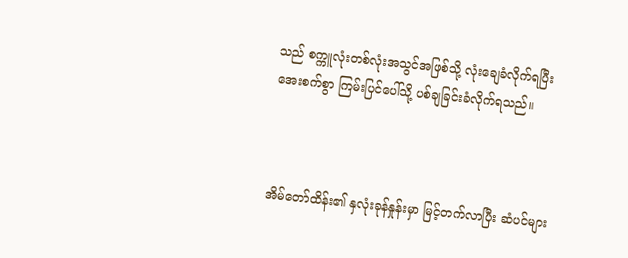သည် စက္ကူလုံးတစ်လုံးအသွင်အဖြစ်သို့ လုံးချေခံလိုက်ရပြီး အေးစက်စွာ ကြမ်းပြင်ပေါ်သို့ ပစ်ချခြင်းခံလိုက်ရသည်။



အိမ်တော်ထိန်း၏ နှလုံးခုန်နှုန်းမှာ မြင့်တက်လာပြီး ဆံပင်များ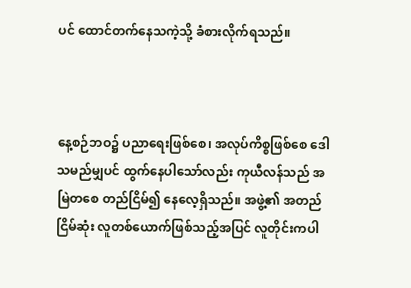ပင် ထောင်တက်နေသကဲ့သို့ ခံစားလိုက်ရသည်။



နေ့စဉ်ဘဝ၌ ပညာရေးဖြစ်စေ၊ အလုပ်ကိစ္စဖြစ်စေ ဒေါသမည်မျှပင် ထွက်နေပါသော်လည်း ကုယီလန်သည် အမြဲတစေ တည်ငြိမ်၍ နေလေ့ရှိသည်။ အဖွဲ့၏ အတည်ငြိမ်ဆုံး လူတစ်ယောက်ဖြစ်သည့်အပြင် လူတိုင်းကပါ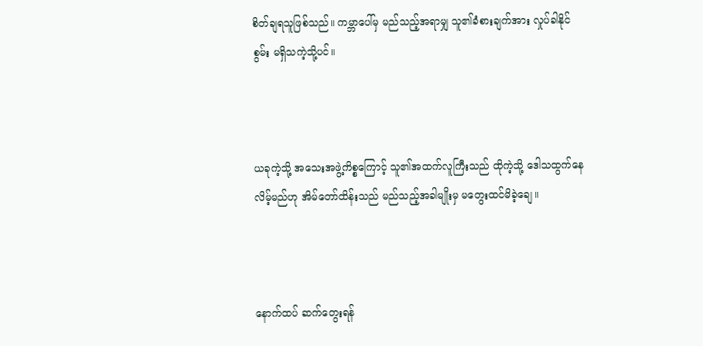စိတ်ချရသူဖြစ်သည်။ ကမ္ဘာပေါ်မှ မည်သည့်အရာမျှ သူ၏ခံစားချက်အား လှုပ်ခါနိုင်စွမ်း မရှိသကဲ့သို့ပင်။



ယခုကဲ့သို့ အသေးအဖွဲ့ကိစ္စကြောင့် သူ၏အထက်လူကြီးသည် ထိုကဲ့သို့ ဒေါသထွက်နေလိမ့်မည်ဟု အိမ်တော်ထိန်းသည် မည်သည့်အခါမျိုးမှ မတွေးထင်မိခဲ့ချေ။



နောက်ထပ် ဆက်တွေးရန်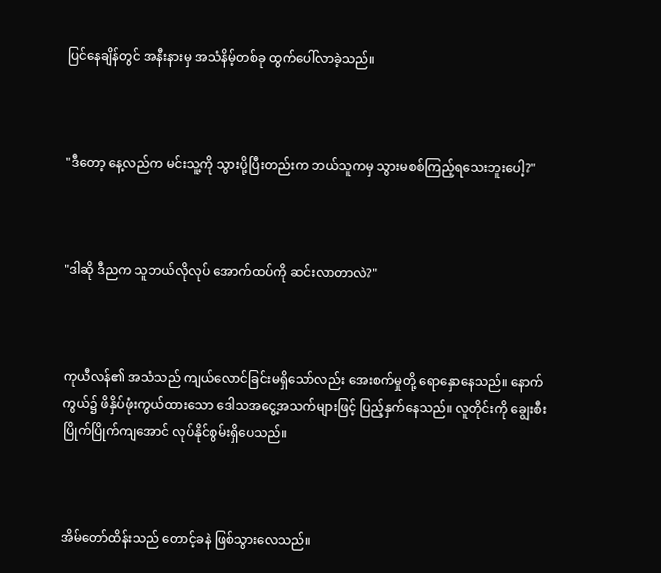ပြင်နေချိန်တွင် အနီးနားမှ အသံနိမ့်တစ်ခု ထွက်ပေါ်လာခဲ့သည်။



"ဒီတော့ နေ့လည်က မင်းသူ့ကို သွားပို့ပြီးတည်းက ဘယ်သူကမှ သွားမစစ်ကြည့်ရသေးဘူးပေါ့?"



"ဒါဆို ဒီညက သူဘယ်လိုလုပ် အောက်ထပ်ကို ဆင်းလာတာလဲ?"



ကုယီလန်၏ အသံသည် ကျယ်လောင်ခြင်းမရှိသော်လည်း အေးစက်မှုတို့ ရောနှောနေသည်။ နောက်ကွယ်၌ ဖိနှိပ်ဖုံးကွယ်ထားသော ဒေါသအငွေ့အသက်များဖြင့် ပြည့်နှက်နေသည်။ လူတိုင်းကို ချွေးစီးပြိုက်ပြိုက်ကျအောင် လုပ်နိုင်စွမ်းရှိပေသည်။



အိမ်တော်ထိန်းသည် တောင့်ခနဲ ဖြစ်သွားလေသည်။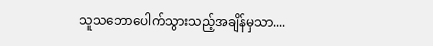သူသဘောပေါက်သွားသည့်အချိန်မှသာ....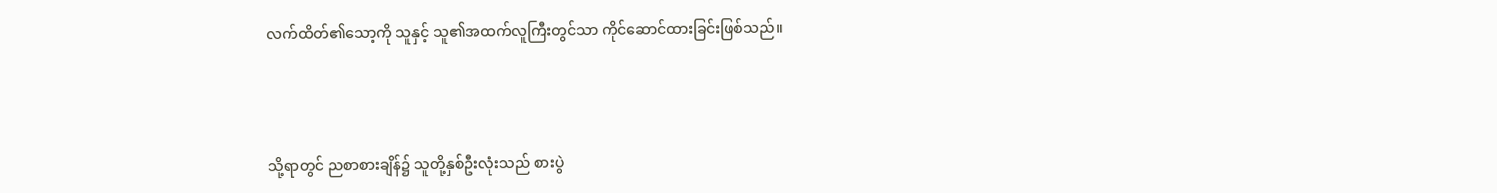လက်ထိတ်၏သော့ကို သူနှင့် သူ၏အထက်လူကြီးတွင်သာ ကိုင်ဆောင်ထားခြင်းဖြစ်သည်။



သို့ရာ‌တွင် ညစာစားချိန်၌ သူတို့နှစ်ဦးလုံးသည် စားပွဲ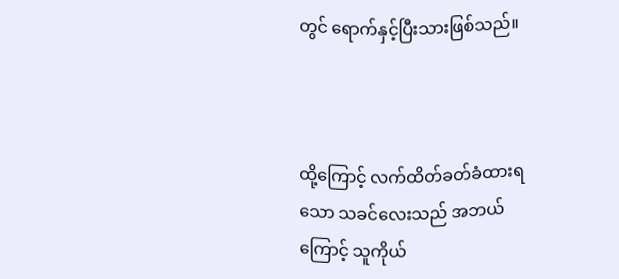တွင် ရောက်နှင့်ပြီးသားဖြစ်သည်။



ထို့ကြောင့် လက်ထိတ်ခတ်ခံထားရသော သခင်လေးသည် အဘယ်ကြောင့် သူကိုယ်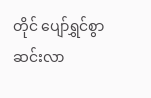တိုင် ပျော်ရွှင်စွာ ဆင်းလာ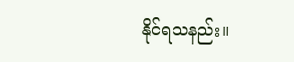နိုင်ရသနည်း။